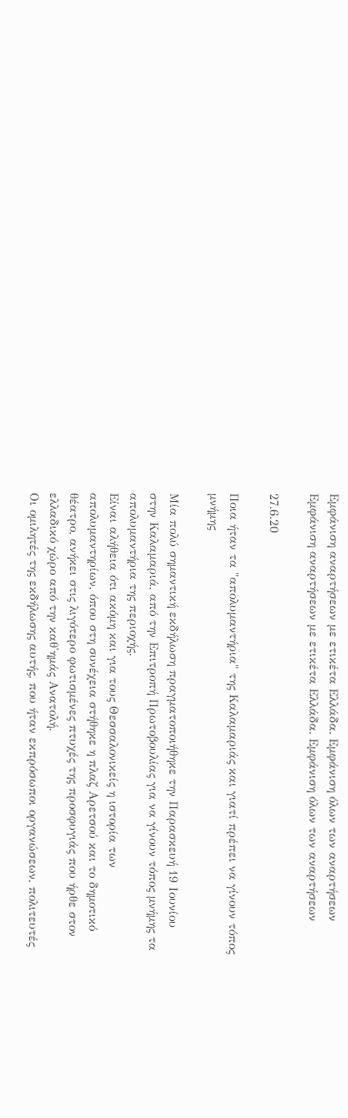Εμφάνιση αναρτήσεων με ετικέτα Ελλάδα. Εμφάνιση όλων των αναρτήσεων
Εμφάνιση αναρτήσεων με ετικέτα Ελλάδα. Εμφάνιση όλων των αναρτήσεων

27.6.20

Ποια ήταν τα "απολυμαντήρια" της Καλαμαριάς και γιατί πρέπει να γίνουν τόπος μνήμης

Μία πολύ σημαντική εκδήλωση πραγματοποιήθηκε την Παρασκευή 19 Ιουνίου στην Καλαμαριά, από την Επιτροπή Πρωτοβουλίας για να γίνουν τόπος μνήμης τα απολυμαντήρια της περιοχής.
Είναι αλήθεια ότι ακόμη και για τους Θεσσαλονικείς η ιστορία των απολυμαντηρίων, όπου στη συνέχεια στήθηκε η πλαζ Αρετσού και το δημοτικό θέατρο, ανήκει στις λιγότερο φωτισμένες πτυχές της προσφυγιάς που ήρθε στον ελλαδικό χώρο από την καθ'ημάς Ανατολή.
Οι ομιλητές της εκδήλωσης αυτής, που ήταν εκπρόσωποι οργανώσεων, πολιτευτές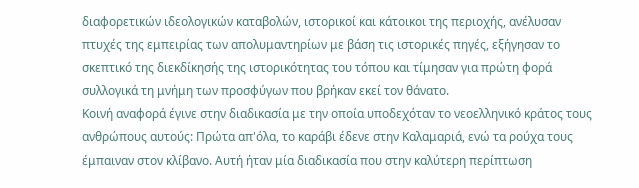διαφορετικών ιδεολογικών καταβολών, ιστορικοί και κάτοικοι της περιοχής, ανέλυσαν πτυχές της εμπειρίας των απολυμαντηρίων με βάση τις ιστορικές πηγές, εξήγησαν το σκεπτικό της διεκδίκησής της ιστορικότητας του τόπου και τίμησαν για πρώτη φορά συλλογικά τη μνήμη των προσφύγων που βρήκαν εκεί τον θάνατο.
Κοινή αναφορά έγινε στην διαδικασία με την οποία υποδεχόταν το νεοελληνικό κράτος τους ανθρώπους αυτούς: Πρώτα απ'όλα, το καράβι έδενε στην Καλαμαριά, ενώ τα ρούχα τους έμπαιναν στον κλίβανο. Αυτή ήταν μία διαδικασία που στην καλύτερη περίπτωση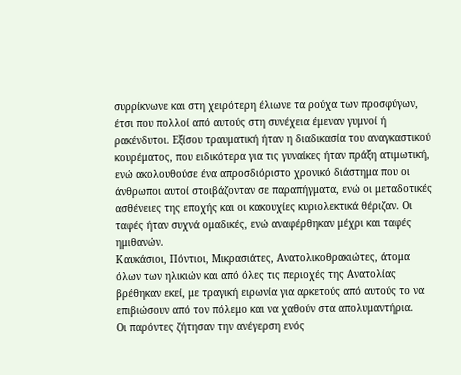συρρίκνωνε και στη χειρότερη έλιωνε τα ρούχα των προσφύγων, έτσι που πολλοί από αυτούς στη συνέχεια έμεναν γυμνοί ή ρακένδυτοι. Εξίσου τραυματική ήταν η διαδικασία του αναγκαστικού κουρέματος, που ειδικότερα για τις γυναίκες ήταν πράξη ατιμωτική, ενώ ακολουθούσε ένα απροσδιόριστο χρονικό διάστημα που οι άνθρωποι αυτοί στοιβάζονταν σε παραπήγματα, ενώ οι μεταδοτικές ασθένειες της εποχής και οι κακουχίες κυριολεκτικά θέριζαν. Οι ταφές ήταν συχνά ομαδικές, ενώ αναφέρθηκαν μέχρι και ταφές ημιθανών.
Καυκάσιοι, Πόντιοι, Μικρασιάτες, Ανατολικοθρακιώτες, άτομα όλων των ηλικιών και από όλες τις περιοχές της Ανατολίας βρέθηκαν εκεί, με τραγική ειρωνία για αρκετούς από αυτούς το να επιβιώσουν από τον πόλεμο και να χαθούν στα απολυμαντήρια.
Οι παρόντες ζήτησαν την ανέγερση ενός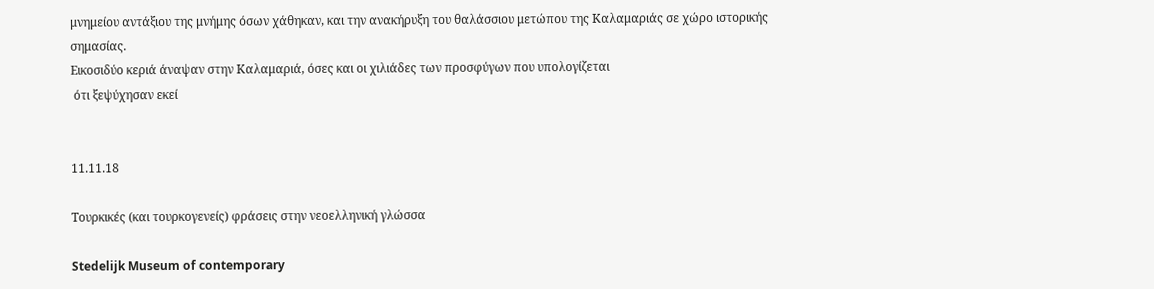μνημείου αντάξιου της μνήμης όσων χάθηκαν, και την ανακήρυξη του θαλάσσιου μετώπου της Καλαμαριάς σε χώρο ιστορικής σημασίας.
Εικοσιδύο κεριά άναψαν στην Καλαμαριά, όσες και οι χιλιάδες των προσφύγων που υπολογίζεται
 ότι ξεψύχησαν εκεί


11.11.18

Τουρκικές (και τουρκογενείς) φράσεις στην νεοελληνική γλώσσα

Stedelijk Museum of contemporary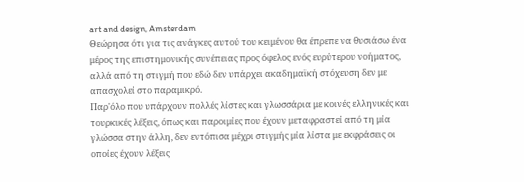art and design, Amsterdam
Θεώρησα ότι για τις ανάγκες αυτού του κειμένου θα έπρεπε να θυσιάσω ένα μέρος της επιστημονικής συνέπειας προς όφελος ενός ευρύτερου νοήματος, αλλά από τη στιγμή που εδώ δεν υπάρχει ακαδημαϊκή στόχευση δεν με απασχολεί στο παραμικρό.
Παρ'όλο που υπάρχουν πολλές λίστες και γλωσσάρια με κοινές ελληνικές και τουρκικές λέξεις, όπως και παροιμίες που έχουν μεταφραστεί από τη μία γλώσσα στην άλλη, δεν εντόπισα μέχρι στιγμής μία λίστα με εκφράσεις οι οποίες έχουν λέξεις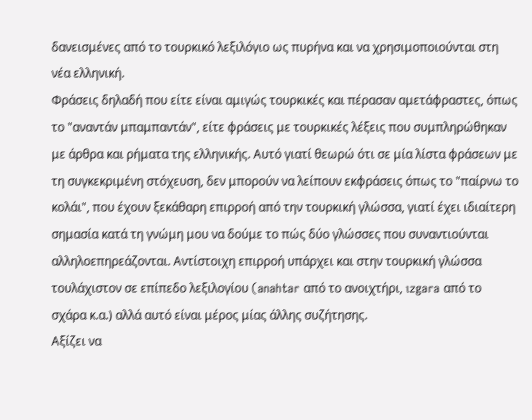δανεισμένες από το τουρκικό λεξιλόγιο ως πυρήνα και να χρησιμοποιούνται στη νέα ελληνική.
Φράσεις δηλαδή που είτε είναι αμιγώς τουρκικές και πέρασαν αμετάφραστες, όπως το "αναντάν μπαμπαντάν", είτε φράσεις με τουρκικές λέξεις που συμπληρώθηκαν με άρθρα και ρήματα της ελληνικής. Αυτό γιατί θεωρώ ότι σε μία λίστα φράσεων με τη συγκεκριμένη στόχευση, δεν μπορούν να λείπουν εκφράσεις όπως το "παίρνω το κολάι", που έχουν ξεκάθαρη επιρροή από την τουρκική γλώσσα, γιατί έχει ιδιαίτερη σημασία κατά τη γνώμη μου να δούμε το πώς δύο γλώσσες που συναντιούνται αλληλοεπηρεάζονται. Αντίστοιχη επιρροή υπάρχει και στην τουρκική γλώσσα τουλάχιστον σε επίπεδο λεξιλογίου (anahtar από το ανοιχτήρι, ızgara από το σχάρα κ.α.) αλλά αυτό είναι μέρος μίας άλλης συζήτησης.
Αξίζει να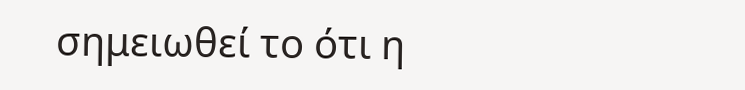σημειωθεί το ότι η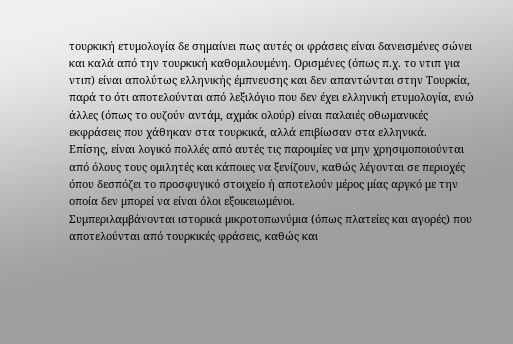τουρκική ετυμολογία δε σημαίνει πως αυτές οι φράσεις είναι δανεισμένες σώνει και καλά από την τουρκική καθομιλουμένη. Ορισμένες (όπως π.χ. το ντιπ για ντιπ) είναι απολύτως ελληνικής έμπνευσης και δεν απαντώνται στην Τουρκία, παρά το ότι αποτελούνται από λεξιλόγιο που δεν έχει ελληνική ετυμολογία, ενώ άλλες (όπως το ουζούν αντάμ, αχμάκ ολούρ) είναι παλαιές οθωμανικές εκφράσεις που χάθηκαν στα τουρκικά, αλλά επιβίωσαν στα ελληνικά.
Επίσης, είναι λογικό πολλές από αυτές τις παροιμίες να μην χρησιμοποιούνται από όλους τους ομιλητές και κάποιες να ξενίζουν, καθώς λέγονται σε περιοχές όπου δεσπόζει το προσφυγικό στοιχείο ή αποτελούν μέρος μίας αργκό με την οποία δεν μπορεί να είναι όλοι εξοικειωμένοι.
Συμπεριλαμβάνονται ιστορικά μικροτοπωνύμια (όπως πλατείες και αγορές) που αποτελούνται από τουρκικές φράσεις, καθώς και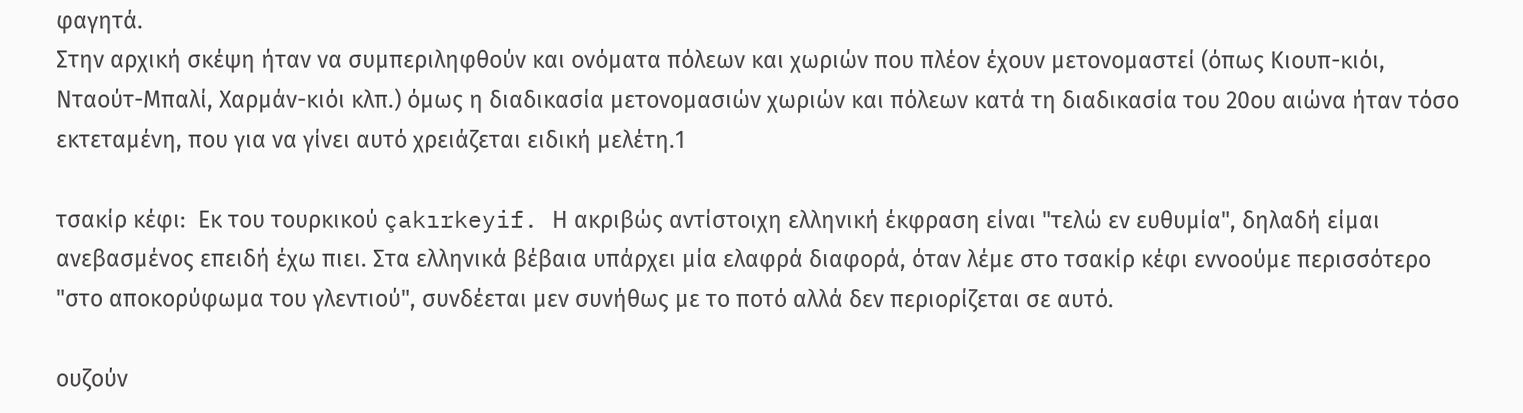φαγητά.
Στην αρχική σκέψη ήταν να συμπεριληφθούν και ονόματα πόλεων και χωριών που πλέον έχουν μετονομαστεί (όπως Κιουπ-κιόι, Νταούτ-Μπαλί, Χαρμάν-κιόι κλπ.) όμως η διαδικασία μετονομασιών χωριών και πόλεων κατά τη διαδικασία του 20ου αιώνα ήταν τόσο εκτεταμένη, που για να γίνει αυτό χρειάζεται ειδική μελέτη.1

τσακίρ κέφι:  Εκ του τουρκικού çakırkeyif. Η ακριβώς αντίστοιχη ελληνική έκφραση είναι "τελώ εν ευθυμία", δηλαδή είμαι ανεβασμένος επειδή έχω πιει. Στα ελληνικά βέβαια υπάρχει μία ελαφρά διαφορά, όταν λέμε στο τσακίρ κέφι εννοούμε περισσότερο "στο αποκορύφωμα του γλεντιού", συνδέεται μεν συνήθως με το ποτό αλλά δεν περιορίζεται σε αυτό.

ουζούν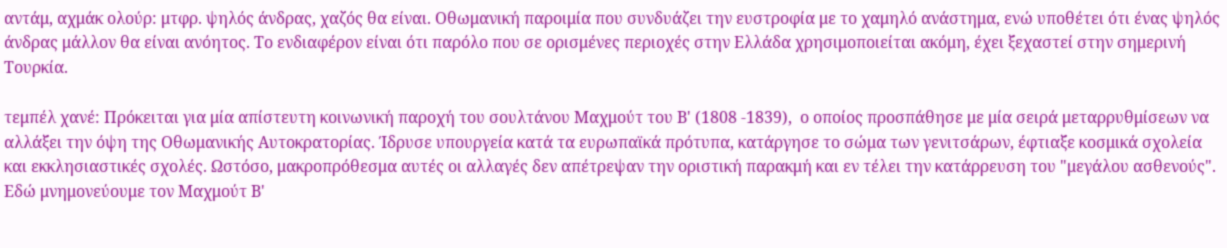αντάμ, αχμάκ ολούρ: μτφρ. ψηλός άνδρας, χαζός θα είναι. Οθωμανική παροιμία που συνδυάζει την ευστροφία με το χαμηλό ανάστημα, ενώ υποθέτει ότι ένας ψηλός άνδρας μάλλον θα είναι ανόητος. Το ενδιαφέρον είναι ότι παρόλο που σε ορισμένες περιοχές στην Ελλάδα χρησιμοποιείται ακόμη, έχει ξεχαστεί στην σημερινή Τουρκία.

τεμπέλ χανέ: Πρόκειται για μία απίστευτη κοινωνική παροχή του σουλτάνου Μαχμούτ του Β' (1808 -1839),  ο οποίος προσπάθησε με μία σειρά μεταρρυθμίσεων να αλλάξει την όψη της Οθωμανικής Αυτοκρατορίας. Ίδρυσε υπουργεία κατά τα ευρωπαϊκά πρότυπα, κατάργησε το σώμα των γενιτσάρων, έφτιαξε κοσμικά σχολεία και εκκλησιαστικές σχολές. Ωστόσο, μακροπρόθεσμα αυτές οι αλλαγές δεν απέτρεψαν την οριστική παρακμή και εν τέλει την κατάρρευση του "μεγάλου ασθενούς". Εδώ μνημονεύουμε τον Μαχμούτ Β'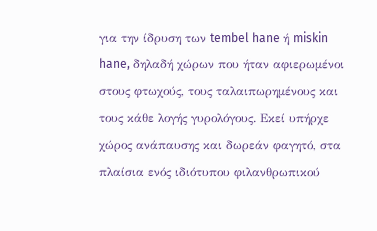για την ίδρυση των tembel hane ή miskin hane, δηλαδή χώρων που ήταν αφιερωμένοι στους φτωχούς, τους ταλαιπωρημένους και τους κάθε λογής γυρολόγους. Εκεί υπήρχε χώρος ανάπαυσης και δωρεάν φαγητό, στα πλαίσια ενός ιδιότυπου φιλανθρωπικού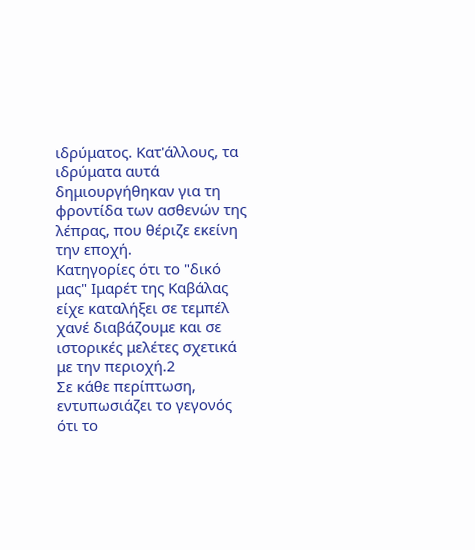ιδρύματος. Κατ'άλλους, τα ιδρύματα αυτά δημιουργήθηκαν για τη φροντίδα των ασθενών της λέπρας, που θέριζε εκείνη την εποχή.
Κατηγορίες ότι το "δικό μας" Ιμαρέτ της Καβάλας είχε καταλήξει σε τεμπέλ χανέ διαβάζουμε και σε ιστορικές μελέτες σχετικά με την περιοχή.2
Σε κάθε περίπτωση, εντυπωσιάζει το γεγονός ότι το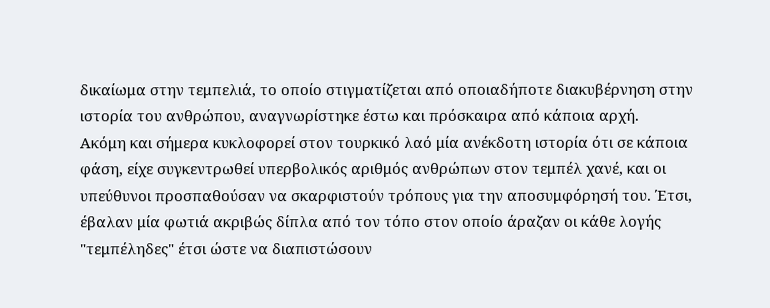δικαίωμα στην τεμπελιά, το οποίο στιγματίζεται από οποιαδήποτε διακυβέρνηση στην ιστορία του ανθρώπου, αναγνωρίστηκε έστω και πρόσκαιρα από κάποια αρχή.
Ακόμη και σήμερα κυκλοφορεί στον τουρκικό λαό μία ανέκδοτη ιστορία ότι σε κάποια φάση, είχε συγκεντρωθεί υπερβολικός αριθμός ανθρώπων στον τεμπέλ χανέ, και οι υπεύθυνοι προσπαθούσαν να σκαρφιστούν τρόπους για την αποσυμφόρησή του. Έτσι, έβαλαν μία φωτιά ακριβώς δίπλα από τον τόπο στον οποίο άραζαν οι κάθε λογής "τεμπέληδες" έτσι ώστε να διαπιστώσουν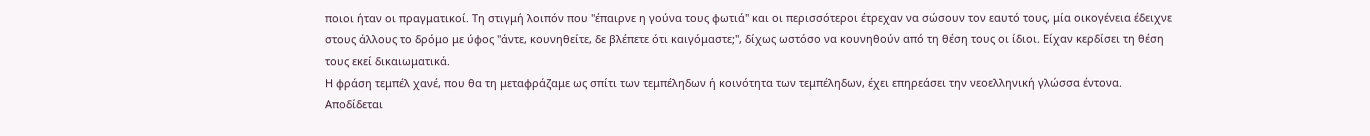ποιοι ήταν οι πραγματικοί. Τη στιγμή λοιπόν που "έπαιρνε η γούνα τους φωτιά" και οι περισσότεροι έτρεχαν να σώσουν τον εαυτό τους, μία οικογένεια έδειχνε στους άλλους το δρόμο με ύφος "άντε, κουνηθείτε, δε βλέπετε ότι καιγόμαστε;", δίχως ωστόσο να κουνηθούν από τη θέση τους οι ίδιοι. Είχαν κερδίσει τη θέση τους εκεί δικαιωματικά.
Η φράση τεμπέλ χανέ, που θα τη μεταφράζαμε ως σπίτι των τεμπέληδων ή κοινότητα των τεμπέληδων, έχει επηρεάσει την νεοελληνική γλώσσα έντονα. Αποδίδεται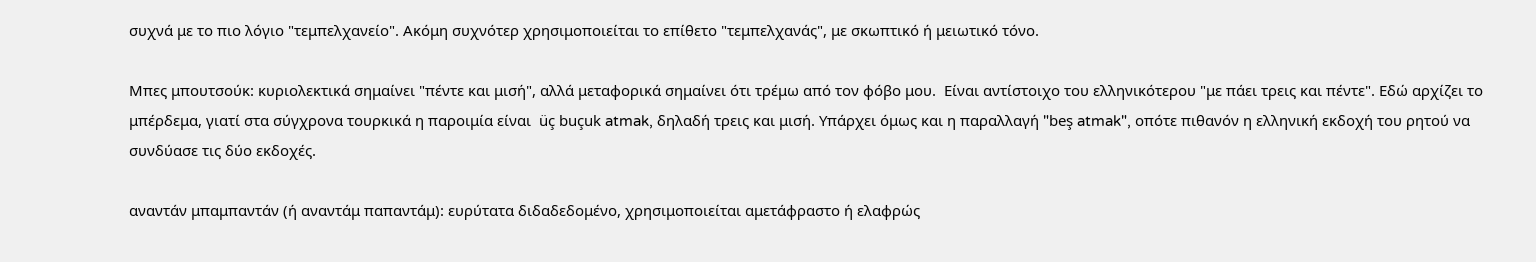συχνά με το πιο λόγιο "τεμπελχανείο". Ακόμη συχνότερ χρησιμοποιείται το επίθετο "τεμπελχανάς", με σκωπτικό ή μειωτικό τόνο.

Μπες μπουτσούκ: κυριολεκτικά σημαίνει "πέντε και μισή", αλλά μεταφορικά σημαίνει ότι τρέμω από τον φόβο μου.  Είναι αντίστοιχο του ελληνικότερου "με πάει τρεις και πέντε". Εδώ αρχίζει το μπέρδεμα, γιατί στα σύγχρονα τουρκικά η παροιμία είναι  üç buçuk atmak, δηλαδή τρεις και μισή. Υπάρχει όμως και η παραλλαγή "beş atmak", οπότε πιθανόν η ελληνική εκδοχή του ρητού να συνδύασε τις δύο εκδοχές.

αναντάν μπαμπαντάν (ή αναντάμ παπαντάμ): ευρύτατα διδαδεδομένο, χρησιμοποιείται αμετάφραστο ή ελαφρώς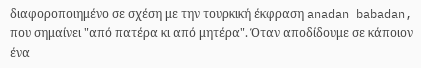διαφοροποιημένο σε σχέση με την τουρκική έκφραση anadan babadan, που σημαίνει "από πατέρα κι από μητέρα". Όταν αποδίδουμε σε κάποιον ένα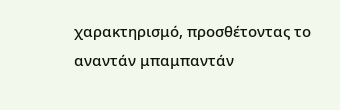χαρακτηρισμό, προσθέτοντας το αναντάν μπαμπαντάν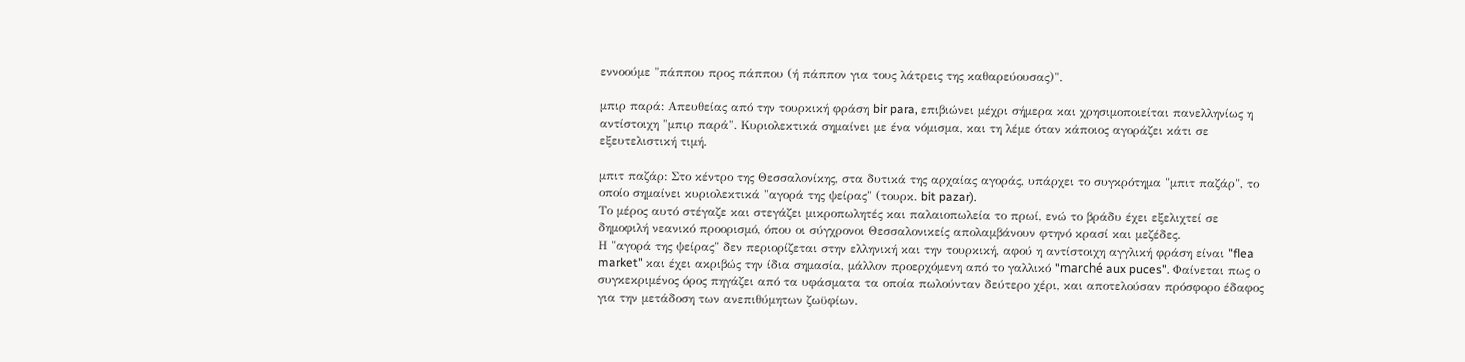εννοούμε "πάππου προς πάππου (ή πάππον για τους λάτρεις της καθαρεύουσας)".

μπιρ παρά: Απευθείας από την τουρκική φράση bir para, επιβιώνει μέχρι σήμερα και χρησιμοποιείται πανελληνίως η αντίστοιχη "μπιρ παρά". Κυριολεκτικά σημαίνει με ένα νόμισμα, και τη λέμε όταν κάποιος αγοράζει κάτι σε εξευτελιστική τιμή.

μπιτ παζάρ: Στο κέντρο της Θεσσαλονίκης, στα δυτικά της αρχαίας αγοράς, υπάρχει το συγκρότημα "μπιτ παζάρ", το οποίο σημαίνει κυριολεκτικά "αγορά της ψείρας" (τουρκ. bit pazar).
Το μέρος αυτό στέγαζε και στεγάζει μικροπωλητές και παλαιοπωλεία το πρωί, ενώ το βράδυ έχει εξελιχτεί σε δημοφιλή νεανικό προορισμό, όπου οι σύγχρονοι Θεσσαλονικείς απολαμβάνουν φτηνό κρασί και μεζέδες.
Η "αγορά της ψείρας" δεν περιορίζεται στην ελληνική και την τουρκική, αφού η αντίστοιχη αγγλική φράση είναι "flea market" και έχει ακριβώς την ίδια σημασία, μάλλον προερχόμενη από το γαλλικό "marché aux puces". Φαίνεται πως ο συγκεκριμένος όρος πηγάζει από τα υφάσματα τα οποία πωλούνταν δεύτερο χέρι, και αποτελούσαν πρόσφορο έδαφος για την μετάδοση των ανεπιθύμητων ζωϋφίων.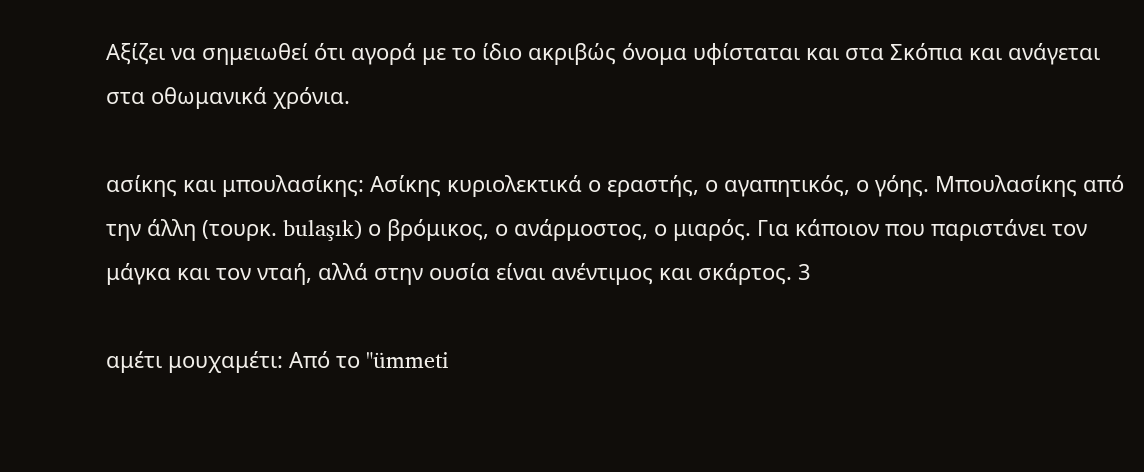Αξίζει να σημειωθεί ότι αγορά με το ίδιο ακριβώς όνομα υφίσταται και στα Σκόπια και ανάγεται στα οθωμανικά χρόνια.

ασίκης και μπουλασίκης: Ασίκης κυριολεκτικά ο εραστής, ο αγαπητικός, ο γόης. Μπουλασίκης από την άλλη (τουρκ. bulaşık) ο βρόμικος, ο ανάρμοστος, ο μιαρός. Για κάποιον που παριστάνει τον μάγκα και τον νταή, αλλά στην ουσία είναι ανέντιμος και σκάρτος. 3

αμέτι μουχαμέτι: Από το "ümmeti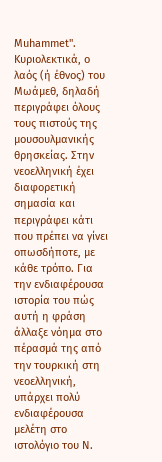Muhammet". Κυριολεκτικά, ο λαός (ή έθνος) του Μωάμεθ, δηλαδή περιγράφει όλους τους πιστούς της μουσουλμανικής θρησκείας. Στην νεοελληνική έχει διαφορετική σημασία και περιγράφει κάτι που πρέπει να γίνει οπωσδήποτε, με κάθε τρόπο. Για την ενδιαφέρουσα ιστορία του πώς αυτή η φράση άλλαξε νόημα στο πέρασμά της από την τουρκική στη νεοελληνική, υπάρχει πολύ ενδιαφέρουσα μελέτη στο ιστολόγιο του Ν.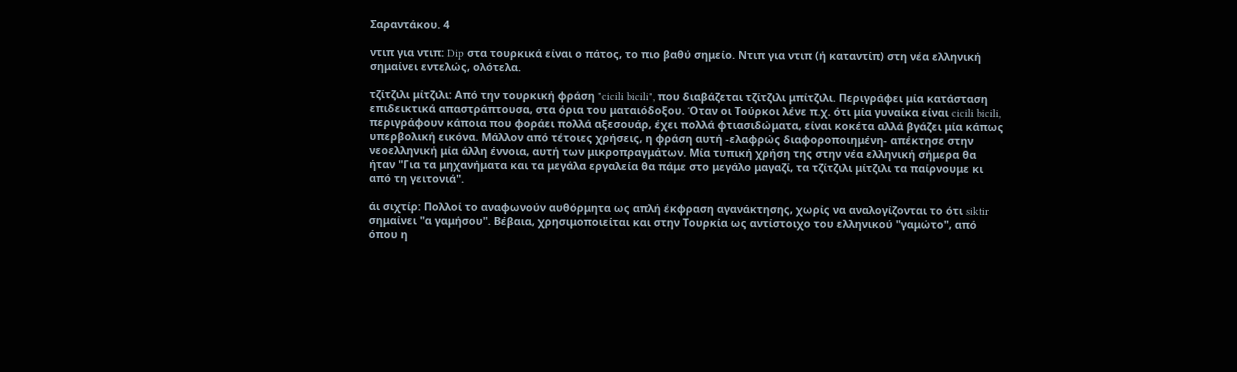Σαραντάκου. 4

ντιπ για ντιπ: Dip στα τουρκικά είναι ο πάτος, το πιο βαθύ σημείο. Ντιπ για ντιπ (ή καταντίπ) στη νέα ελληνική σημαίνει εντελώς, ολότελα.

τζίτζιλι μίτζιλι: Από την τουρκική φράση "cicili bicili", που διαβάζεται τζίτζιλι μπίτζιλι. Περιγράφει μία κατάσταση επιδεικτικά απαστράπτουσα, στα όρια του ματαιόδοξου. Όταν οι Τούρκοι λένε π.χ. ότι μία γυναίκα είναι cicili bicili, περιγράφουν κάποια που φοράει πολλά αξεσουάρ, έχει πολλά φτιασιδώματα, είναι κοκέτα αλλά βγάζει μία κάπως υπερβολική εικόνα. Μάλλον από τέτοιες χρήσεις, η φράση αυτή -ελαφρώς διαφοροποιημένη- απέκτησε στην νεοελληνική μία άλλη έννοια, αυτή των μικροπραγμάτων. Μία τυπική χρήση της στην νέα ελληνική σήμερα θα ήταν "Για τα μηχανήματα και τα μεγάλα εργαλεία θα πάμε στο μεγάλο μαγαζί, τα τζίτζιλι μίτζιλι τα παίρνουμε κι από τη γειτονιά".

άι σιχτίρ: Πολλοί το αναφωνούν αυθόρμητα ως απλή έκφραση αγανάκτησης, χωρίς να αναλογίζονται το ότι siktir σημαίνει "α γαμήσου". Βέβαια, χρησιμοποιείται και στην Τουρκία ως αντίστοιχο του ελληνικού "γαμώτο", από όπου η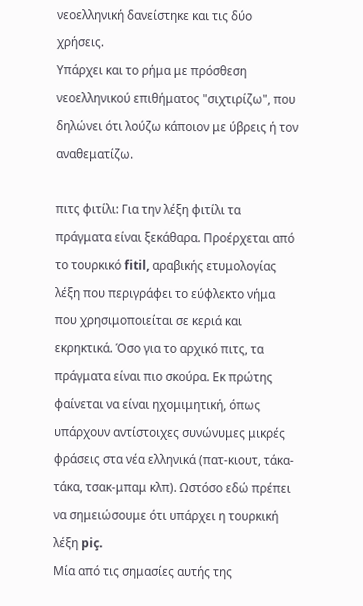νεοελληνική δανείστηκε και τις δύο χρήσεις.
Υπάρχει και το ρήμα με πρόσθεση νεοελληνικού επιθήματος "σιχτιρίζω", που δηλώνει ότι λούζω κάποιον με ύβρεις ή τον αναθεματίζω.

πιτς φιτίλι: Για την λέξη φιτίλι τα πράγματα είναι ξεκάθαρα. Προέρχεται από το τουρκικό fitil, αραβικής ετυμολογίας λέξη που περιγράφει το εύφλεκτο νήμα που χρησιμοποιείται σε κεριά και εκρηκτικά. Όσο για το αρχικό πιτς, τα πράγματα είναι πιο σκούρα. Εκ πρώτης φαίνεται να είναι ηχομιμητική, όπως υπάρχουν αντίστοιχες συνώνυμες μικρές φράσεις στα νέα ελληνικά (πατ-κιουτ, τάκα-τάκα, τσακ-μπαμ κλπ). Ωστόσο εδώ πρέπει να σημειώσουμε ότι υπάρχει η τουρκική λέξη piç.
Μία από τις σημασίες αυτής της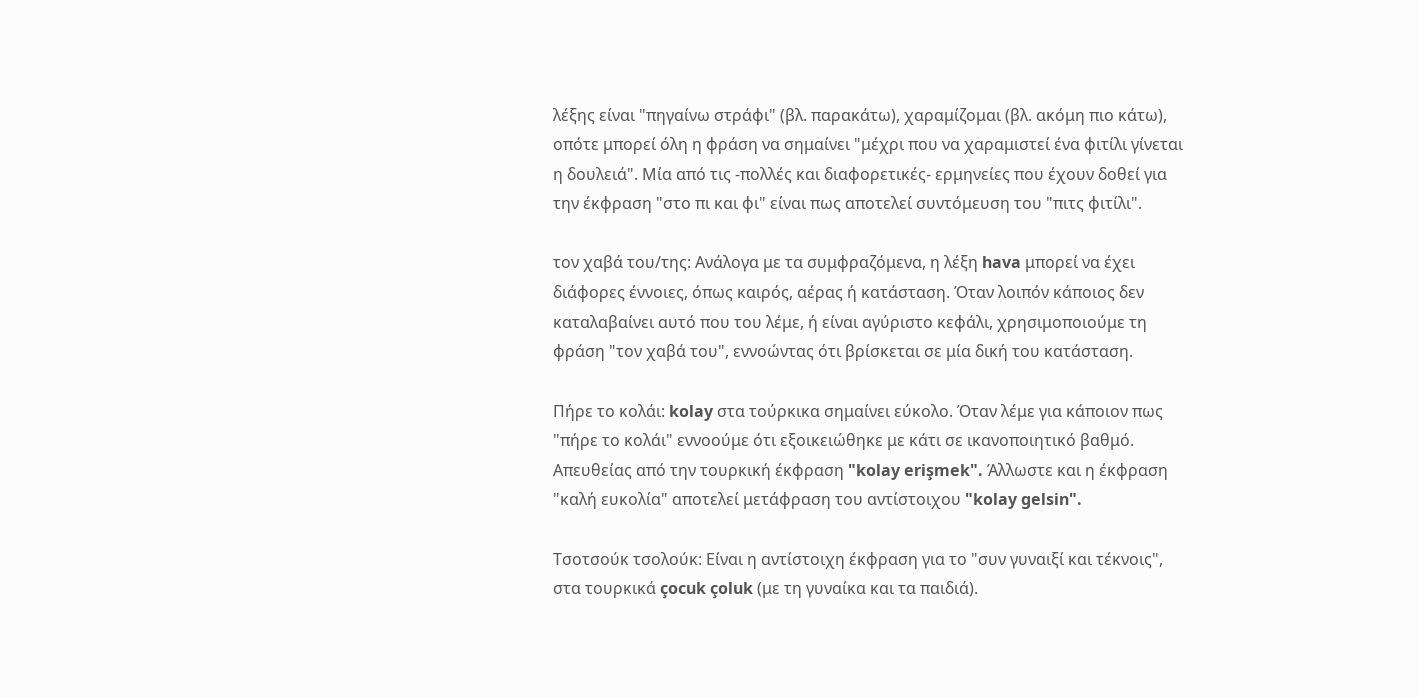λέξης είναι "πηγαίνω στράφι" (βλ. παρακάτω), χαραμίζομαι (βλ. ακόμη πιο κάτω), οπότε μπορεί όλη η φράση να σημαίνει "μέχρι που να χαραμιστεί ένα φιτίλι γίνεται η δουλειά". Μία από τις -πολλές και διαφορετικές- ερμηνείες που έχουν δοθεί για την έκφραση "στο πι και φι" είναι πως αποτελεί συντόμευση του "πιτς φιτίλι".

τον χαβά του/της: Aνάλογα με τα συμφραζόμενα, η λέξη hava μπορεί να έχει διάφορες έννοιες, όπως καιρός, αέρας ή κατάσταση. Όταν λοιπόν κάποιος δεν καταλαβαίνει αυτό που του λέμε, ή είναι αγύριστο κεφάλι, χρησιμοποιούμε τη φράση "τον χαβά του", εννοώντας ότι βρίσκεται σε μία δική του κατάσταση.

Πήρε το κολάι: kolay στα τούρκικα σημαίνει εύκολο. Όταν λέμε για κάποιον πως "πήρε το κολάι" εννοούμε ότι εξοικειώθηκε με κάτι σε ικανοποιητικό βαθμό. Απευθείας από την τουρκική έκφραση "kolay erişmek". Άλλωστε και η έκφραση "καλή ευκολία" αποτελεί μετάφραση του αντίστοιχου "kolay gelsin".

Τσοτσούκ τσολούκ: Είναι η αντίστοιχη έκφραση για το "συν γυναιξί και τέκνοις", στα τουρκικά çocuk çoluk (με τη γυναίκα και τα παιδιά).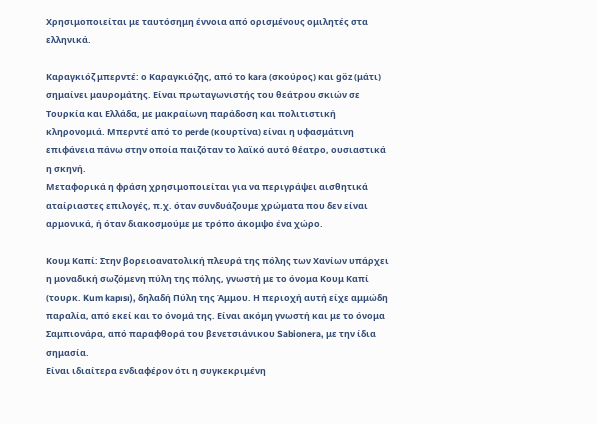Χρησιμοποιείται με ταυτόσημη έννοια από ορισμένους ομιλητές στα ελληνικά.

Καραγκιόζ μπερντέ: ο Καραγκιόζης, από το kara (σκούρος) και göz (μάτι) σημαίνει μαυρομάτης. Είναι πρωταγωνιστής του θεάτρου σκιών σε Τουρκία και Ελλάδα, με μακραίωνη παράδοση και πολιτιστική κληρονομιά. Μπερντέ από το perde (κουρτίνα) είναι η υφασμάτινη επιφάνεια πάνω στην οποία παιζόταν το λαϊκό αυτό θέατρο, ουσιαστικά η σκηνή.
Μεταφορικά η φράση χρησιμοποιείται για να περιγράψει αισθητικά αταίριαστες επιλογές, π.χ. όταν συνδυάζουμε χρώματα που δεν είναι αρμονικά, ή όταν διακοσμούμε με τρόπο άκομψο ένα χώρο.

Κουμ Καπί: Στην βορειοανατολική πλευρά της πόλης των Χανίων υπάρχει η μοναδική σωζόμενη πύλη της πόλης, γνωστή με το όνομα Κουμ Καπί (τουρκ. Kum kapısı), δηλαδή Πύλη της Άμμου. Η περιοχή αυτή είχε αμμώδη παραλία, από εκεί και το όνομά της. Είναι ακόμη γνωστή και με το όνομα Σαμπιονάρα, από παραφθορά του βενετσιάνικου Sabionera, με την ίδια σημασία.
Είναι ιδιαίτερα ενδιαφέρον ότι η συγκεκριμένη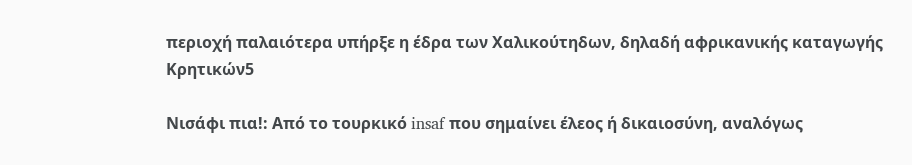περιοχή παλαιότερα υπήρξε η έδρα των Χαλικούτηδων, δηλαδή αφρικανικής καταγωγής Κρητικών5

Νισάφι πια!: Aπό το τουρκικό insaf που σημαίνει έλεος ή δικαιοσύνη, αναλόγως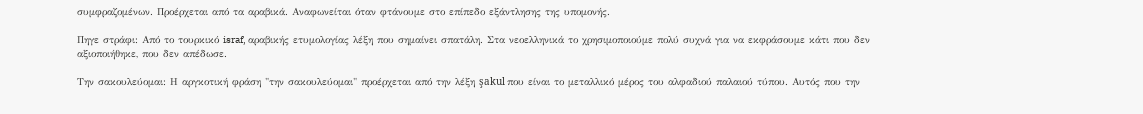συμφραζομένων. Προέρχεται από τα αραβικά. Αναφωνείται όταν φτάνουμε στο επίπεδο εξάντλησης της υπομονής.

Πηγε στράφι: Aπό το τουρκικό israf, αραβικής ετυμολογίας λέξη που σημαίνει σπατάλη. Στα νεοελληνικά το χρησιμοποιούμε πολύ συχνά για να εκφράσουμε κάτι που δεν αξιοποιήθηκε, που δεν απέδωσε.

Την σακουλεύομαι: Η αργκοτική φράση "την σακουλεύομαι" προέρχεται από την λέξη şakul που είναι το μεταλλικό μέρος του αλφαδιού παλαιού τύπου. Αυτός που την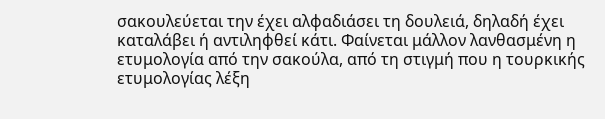σακουλεύεται την έχει αλφαδιάσει τη δουλειά, δηλαδή έχει καταλάβει ή αντιληφθεί κάτι. Φαίνεται μάλλον λανθασμένη η ετυμολογία από την σακούλα, από τη στιγμή που η τουρκικής ετυμολογίας λέξη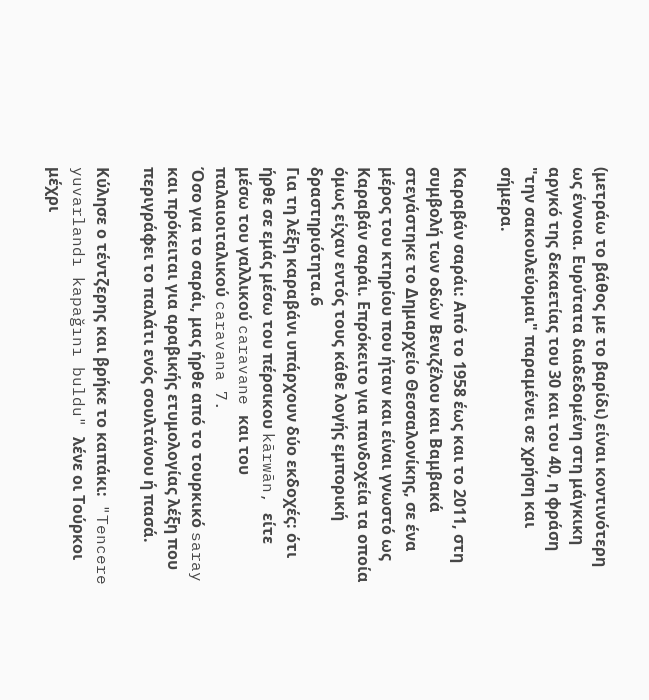(μετράω το βάθος με το βαρίδι) είναι κοντινότερη ως έννοια. Ευρύτατα διαδεδομένη στη μάγκικη αργκό της δεκαετίας του 30 και του 40, η φράση "την σακουλεύομαι" παραμένει σε χρήση και σήμερα.

Καραβάν σαράι: Από το 1958 έως και το 2011, στη συμβολή των οδών Βενιζέλου και Βαμβακά στεγάστηκε το Δημαρχείο Θεσσαλονίκης, σε ένα μέρος του κτηρίου που ήταν και είναι γνωστό ως Καραβάν σαράι. Επρόκειτο για πανδοχεία τα οποία όμως είχαν εντός τους κάθε λογής εμπορική δραστηριότητα.6
Για τη λέξη καραβάνι υπάρχουν δύο εκδοχές: ότι ήρθε σε εμάς μέσω του πέρσικου kārwān, είτε μέσω του γαλλικού caravane και του παλαιοιταλικού caravana 7.
Όσο για το σαράι, μας ήρθε από το τουρκικό saray και πρόκειται για αραβικής ετυμολογίας λέξη που περιγράφει το παλάτι ενός σουλτάνου ή πασά.

Κύλησε ο τέντζερης και βρήκε το καπάκι:  "Tencere yuvarlandı kapağını buldu" λένε οι Τούρκοι μέχρι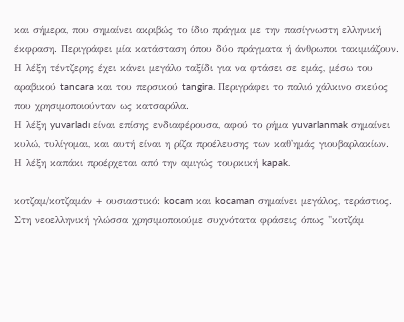και σήμερα, που σημαίνει ακριβώς το ίδιο πράγμα με την πασίγνωστη ελληνική έκφραση. Περιγράφει μία κατάσταση όπου δύο πράγματα ή άνθρωποι τακιμιάζουν.
Η λέξη τέντζερης έχει κάνει μεγάλο ταξίδι για να φτάσει σε εμάς, μέσω του αραβικού tancara και του περσικού tangira. Περιγράφει το παλιό χάλκινο σκεύος που χρησιμοποιούνταν ως κατσαρόλα.
Η λέξη yuvarladı είναι επίσης ενδιαφέρουσα, αφού το ρήμα yuvarlanmak σημαίνει κυλώ, τυλίγομαι, και αυτή είναι η ρίζα προέλευσης των καθ'ημάς γιουβαρλακίων.
Η λέξη καπάκι προέρχεται από την αμιγώς τουρκική kapak.

κοτζαμ/κοτζαμάν + ουσιαστικό: kocam και kocaman σημαίνει μεγάλος, τεράστιος. Στη νεοελληνική γλώσσα χρησιμοποιούμε συχνότατα φράσεις όπως "κοτζάμ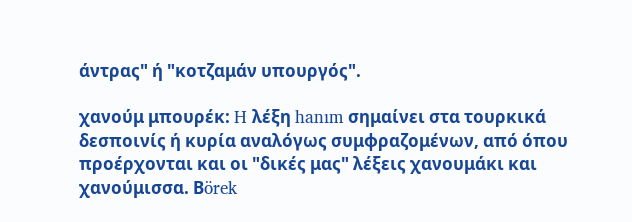άντρας" ή "κοτζαμάν υπουργός".

χανούμ μπουρέκ: H λέξη hanım σημαίνει στα τουρκικά δεσποινίς ή κυρία αναλόγως συμφραζομένων, από όπου προέρχονται και οι "δικές μας" λέξεις χανουμάκι και χανούμισσα. Βörek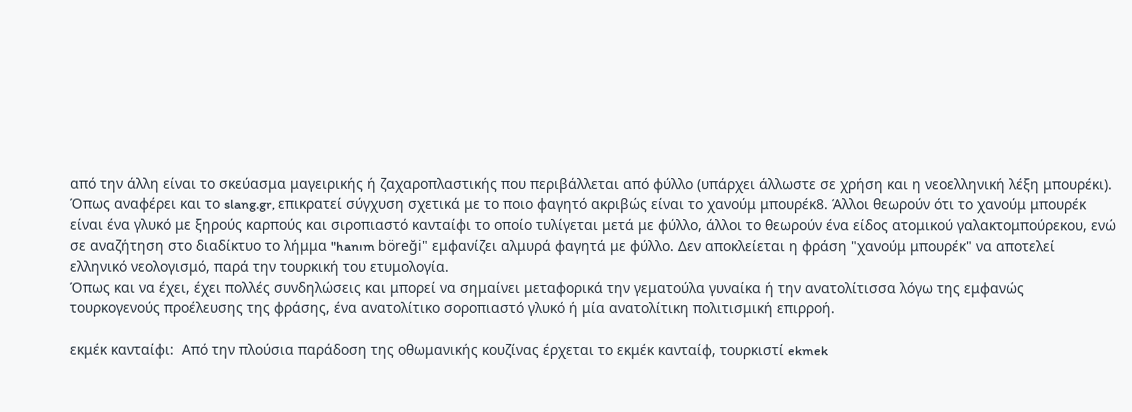από την άλλη είναι το σκεύασμα μαγειρικής ή ζαχαροπλαστικής που περιβάλλεται από φύλλο (υπάρχει άλλωστε σε χρήση και η νεοελληνική λέξη μπουρέκι).
Όπως αναφέρει και το slang.gr, επικρατεί σύγχυση σχετικά με το ποιο φαγητό ακριβώς είναι το χανούμ μπουρέκ8. Άλλοι θεωρούν ότι το χανούμ μπουρέκ είναι ένα γλυκό με ξηρούς καρπούς και σιροπιαστό κανταίφι το οποίο τυλίγεται μετά με φύλλο, άλλοι το θεωρούν ένα είδος ατομικού γαλακτομπούρεκου, ενώ σε αναζήτηση στο διαδίκτυο το λήμμα "hanım böreği" εμφανίζει αλμυρά φαγητά με φύλλο. Δεν αποκλείεται η φράση "χανούμ μπουρέκ" να αποτελεί ελληνικό νεολογισμό, παρά την τουρκική του ετυμολογία.
Όπως και να έχει, έχει πολλές συνδηλώσεις και μπορεί να σημαίνει μεταφορικά την γεματούλα γυναίκα ή την ανατολίτισσα λόγω της εμφανώς τουρκογενούς προέλευσης της φράσης, ένα ανατολίτικο σοροπιαστό γλυκό ή μία ανατολίτικη πολιτισμική επιρροή.

εκμέκ κανταίφι:  Από την πλούσια παράδοση της οθωμανικής κουζίνας έρχεται το εκμέκ κανταίφ, τουρκιστί ekmek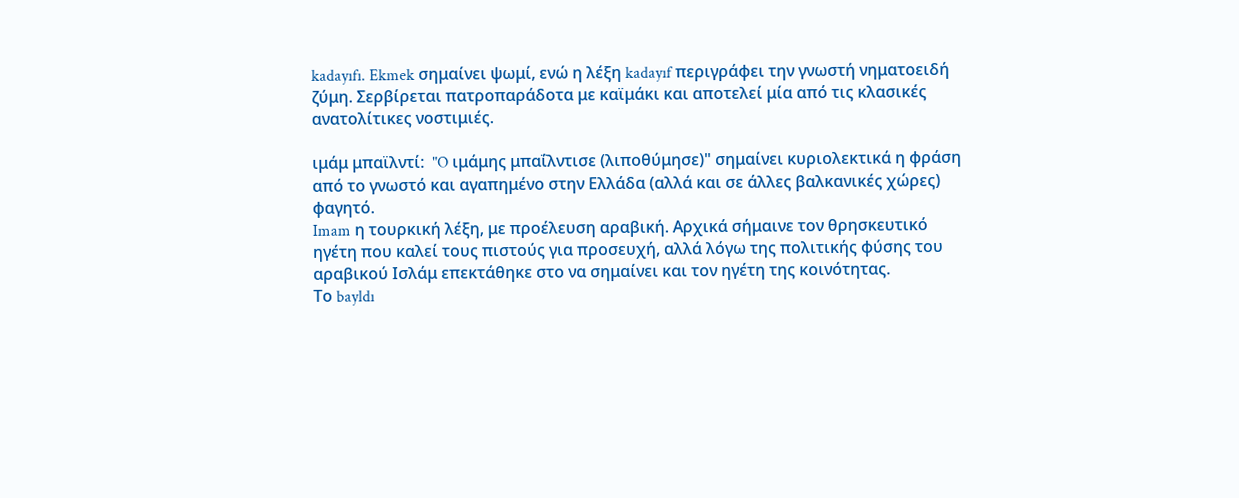kadayıfı. Ekmek σημαίνει ψωμί, ενώ η λέξη kadayıf περιγράφει την γνωστή νηματοειδή ζύμη. Σερβίρεται πατροπαράδοτα με καϊμάκι και αποτελεί μία από τις κλασικές ανατολίτικες νοστιμιές.

ιμάμ μπαϊλντί:  "O ιμάμης μπαΐλντισε (λιποθύμησε)" σημαίνει κυριολεκτικά η φράση από το γνωστό και αγαπημένο στην Ελλάδα (αλλά και σε άλλες βαλκανικές χώρες) φαγητό.
Imam η τουρκική λέξη, με προέλευση αραβική. Αρχικά σήμαινε τον θρησκευτικό ηγέτη που καλεί τους πιστούς για προσευχή, αλλά λόγω της πολιτικής φύσης του αραβικού Ισλάμ επεκτάθηκε στο να σημαίνει και τον ηγέτη της κοινότητας.
Το bayldı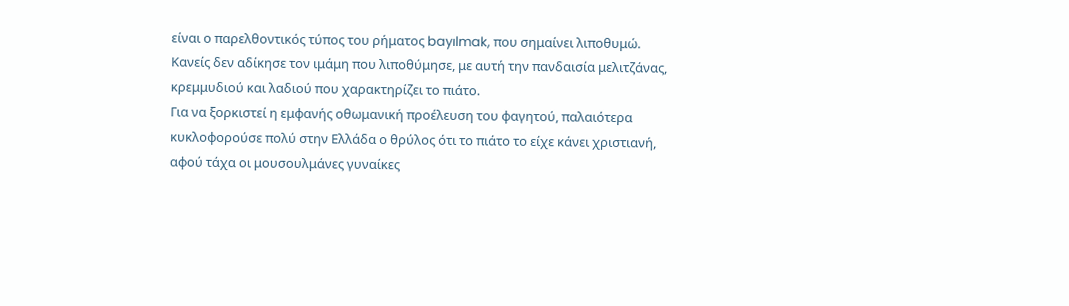είναι ο παρελθοντικός τύπος του ρήματος bayılmak, που σημαίνει λιποθυμώ.
Κανείς δεν αδίκησε τον ιμάμη που λιποθύμησε, με αυτή την πανδαισία μελιτζάνας, κρεμμυδιού και λαδιού που χαρακτηρίζει το πιάτο.
Για να ξορκιστεί η εμφανής οθωμανική προέλευση του φαγητού, παλαιότερα κυκλοφορούσε πολύ στην Ελλάδα ο θρύλος ότι το πιάτο το είχε κάνει χριστιανή, αφού τάχα οι μουσουλμάνες γυναίκες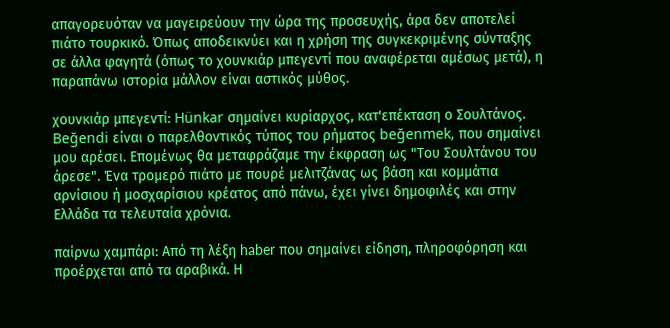απαγορευόταν να μαγειρεύουν την ώρα της προσευχής, άρα δεν αποτελεί πιάτο τουρκικό. Όπως αποδεικνύει και η χρήση της συγκεκριμένης σύνταξης σε άλλα φαγητά (όπως το χουνκιάρ μπεγεντί που αναφέρεται αμέσως μετά), η παραπάνω ιστορία μάλλον είναι αστικός μύθος.

χουνκιάρ μπεγεντί: Hünkar σημαίνει κυρίαρχος, κατ'επέκταση ο Σουλτάνος. Beğendi είναι ο παρελθοντικός τύπος του ρήματος beğenmek, που σημαίνει μου αρέσει. Επομένως θα μεταφράζαμε την έκφραση ως "Του Σουλτάνου του άρεσε". Ένα τρομερό πιάτο με πουρέ μελιτζάνας ως βάση και κομμάτια αρνίσιου ή μοσχαρίσιου κρέατος από πάνω, έχει γίνει δημοφιλές και στην Ελλάδα τα τελευταία χρόνια.

παίρνω χαμπάρι: Από τη λέξη haber που σημαίνει είδηση, πληροφόρηση και προέρχεται από τα αραβικά. Η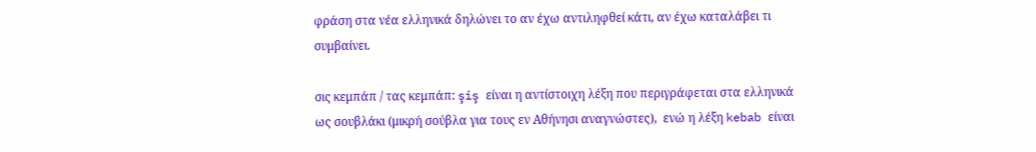φράση στα νέα ελληνικά δηλώνει το αν έχω αντιληφθεί κάτι, αν έχω καταλάβει τι συμβαίνει.

σις κεμπάπ / τας κεμπάπ: şiş είναι η αντίστοιχη λέξη που περιγράφεται στα ελληνικά ως σουβλάκι (μικρή σούβλα για τους εν Αθήνησι αναγνώστες),  ενώ η λέξη kebab είναι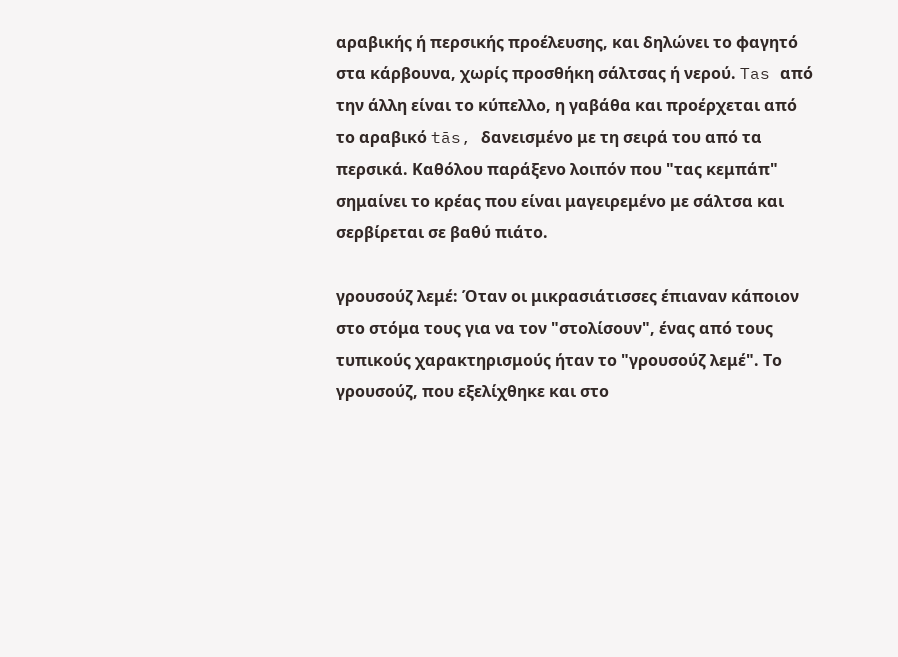αραβικής ή περσικής προέλευσης, και δηλώνει το φαγητό στα κάρβουνα, χωρίς προσθήκη σάλτσας ή νερού. Tas από την άλλη είναι το κύπελλο, η γαβάθα και προέρχεται από το αραβικό tās, δανεισμένο με τη σειρά του από τα περσικά. Καθόλου παράξενο λοιπόν που "τας κεμπάπ" σημαίνει το κρέας που είναι μαγειρεμένο με σάλτσα και σερβίρεται σε βαθύ πιάτο.

γρουσούζ λεμέ: Όταν οι μικρασιάτισσες έπιαναν κάποιον στο στόμα τους για να τον "στολίσουν", ένας από τους τυπικούς χαρακτηρισμούς ήταν το "γρουσούζ λεμέ". Το γρουσούζ, που εξελίχθηκε και στο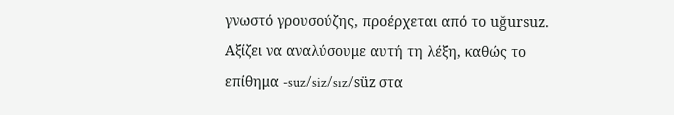γνωστό γρουσούζης, προέρχεται από το uğursuz. Αξίζει να αναλύσουμε αυτή τη λέξη, καθώς το επίθημα -suz/siz/sız/süz στα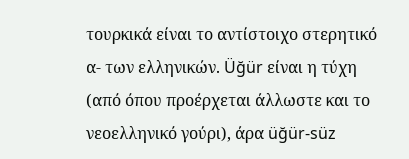τουρκικά είναι το αντίστοιχο στερητικό α- των ελληνικών. Üğür είναι η τύχη (από όπου προέρχεται άλλωστε και το νεοελληνικό γούρι), άρα üğür-süz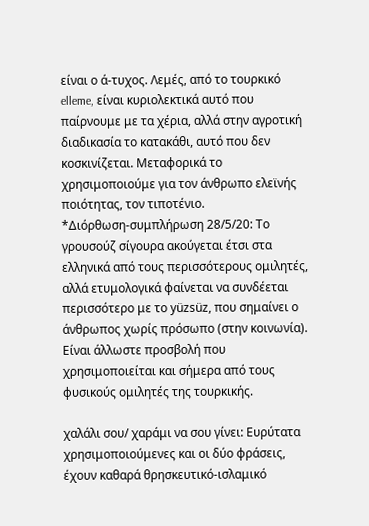είναι ο ά-τυχος. Λεμές, από το τουρκικό elleme, είναι κυριολεκτικά αυτό που παίρνουμε με τα χέρια, αλλά στην αγροτική διαδικασία το κατακάθι, αυτό που δεν κοσκινίζεται. Μεταφορικά το χρησιμοποιούμε για τον άνθρωπο ελεϊνής ποιότητας, τον τιποτένιο.
*Διόρθωση-συμπλήρωση 28/5/20: Το γρουσούζ σίγουρα ακούγεται έτσι στα ελληνικά από τους περισσότερους ομιλητές, αλλά ετυμολογικά φαίνεται να συνδέεται περισσότερο με το yüzsüz, που σημαίνει ο άνθρωπος χωρίς πρόσωπο (στην κοινωνία). Είναι άλλωστε προσβολή που χρησιμοποιείται και σήμερα από τους φυσικούς ομιλητές της τουρκικής.

χαλάλι σου/ χαράμι να σου γίνει: Ευρύτατα χρησιμοποιούμενες και οι δύο φράσεις, έχουν καθαρά θρησκευτικό-ισλαμικό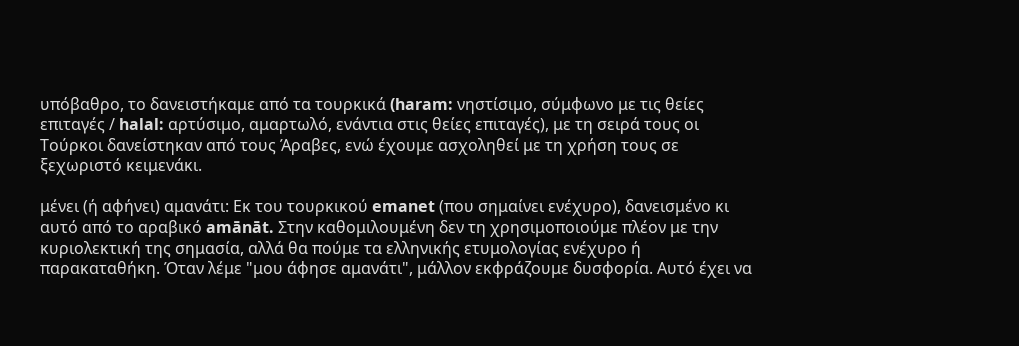υπόβαθρο, το δανειστήκαμε από τα τουρκικά (haram: νηστίσιμο, σύμφωνο με τις θείες επιταγές / halal: αρτύσιμο, αμαρτωλό, ενάντια στις θείες επιταγές), με τη σειρά τους οι Τούρκοι δανείστηκαν από τους Άραβες, ενώ έχουμε ασχοληθεί με τη χρήση τους σε ξεχωριστό κειμενάκι.

μένει (ή αφήνει) αμανάτι: Εκ του τουρκικού emanet (που σημαίνει ενέχυρο), δανεισμένο κι αυτό από το αραβικό amānāt. Στην καθομιλουμένη δεν τη χρησιμοποιούμε πλέον με την κυριολεκτική της σημασία, αλλά θα πούμε τα ελληνικής ετυμολογίας ενέχυρο ή παρακαταθήκη. Όταν λέμε "μου άφησε αμανάτι", μάλλον εκφράζουμε δυσφορία. Αυτό έχει να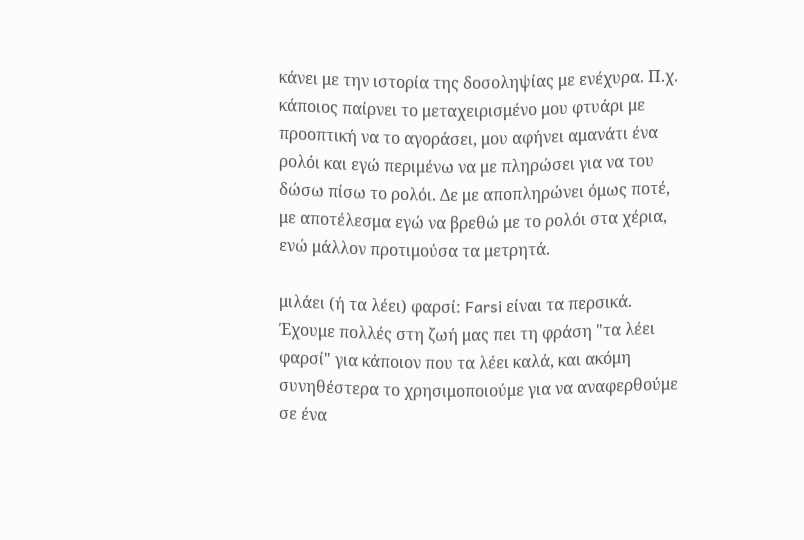κάνει με την ιστορία της δοσοληψίας με ενέχυρα. Π.χ. κάποιος παίρνει το μεταχειρισμένο μου φτυάρι με προοπτική να το αγοράσει, μου αφήνει αμανάτι ένα ρολόι και εγώ περιμένω να με πληρώσει για να του δώσω πίσω το ρολόι. Δε με αποπληρώνει όμως ποτέ, με αποτέλεσμα εγώ να βρεθώ με το ρολόι στα χέρια, ενώ μάλλον προτιμούσα τα μετρητά.

μιλάει (ή τα λέει) φαρσί: Farsi είναι τα περσικά. Έχουμε πολλές στη ζωή μας πει τη φράση "τα λέει φαρσί" για κάποιον που τα λέει καλά, και ακόμη συνηθέστερα το χρησιμοποιούμε για να αναφερθούμε σε ένα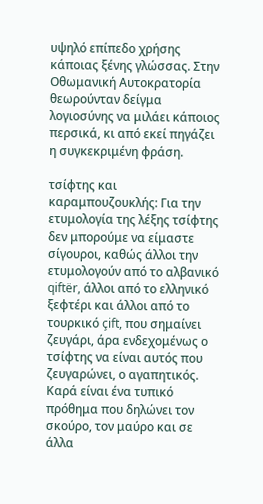υψηλό επίπεδο χρήσης κάποιας ξένης γλώσσας. Στην Οθωμανική Αυτοκρατορία θεωρούνταν δείγμα λογιοσύνης να μιλάει κάποιος περσικά, κι από εκεί πηγάζει η συγκεκριμένη φράση.

τσίφτης και καραμπουζουκλής: Για την ετυμολογία της λέξης τσίφτης δεν μπορούμε να είμαστε σίγουροι, καθώς άλλοι την ετυμολογούν από το αλβανικό qiftër, άλλοι από το ελληνικό ξεφτέρι και άλλοι από το τουρκικό çift, που σημαίνει ζευγάρι, άρα ενδεχομένως ο τσίφτης να είναι αυτός που ζευγαρώνει, ο αγαπητικός.
Καρά είναι ένα τυπικό πρόθημα που δηλώνει τον σκούρο, τον μαύρο και σε άλλα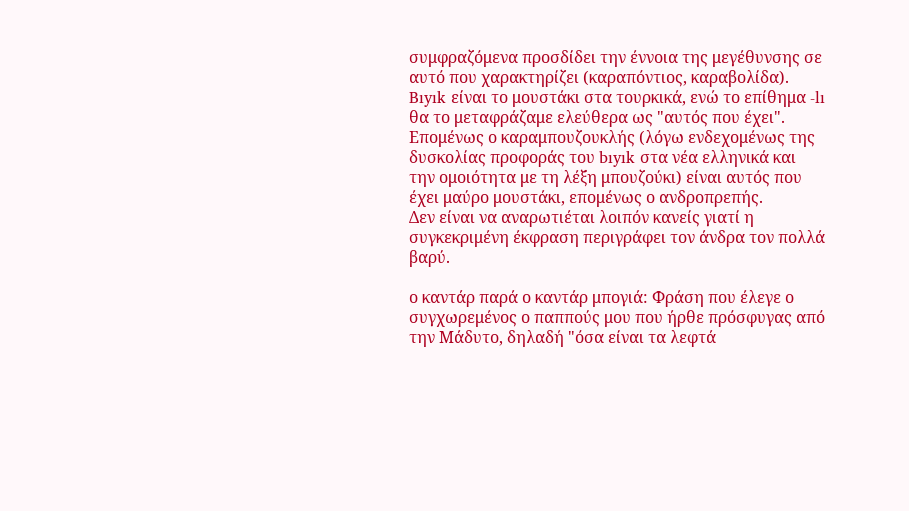συμφραζόμενα προσδίδει την έννοια της μεγέθυνσης σε αυτό που χαρακτηρίζει (καραπόντιος, καραβολίδα).
Bıyık είναι το μουστάκι στα τουρκικά, ενώ το επίθημα -lı θα το μεταφράζαμε ελεύθερα ως "αυτός που έχει". Επομένως ο καραμπουζουκλής (λόγω ενδεχομένως της δυσκολίας προφοράς του bıyık στα νέα ελληνικά και την ομοιότητα με τη λέξη μπουζούκι) είναι αυτός που έχει μαύρο μουστάκι, επομένως ο ανδροπρεπής.
Δεν είναι να αναρωτιέται λοιπόν κανείς γιατί η συγκεκριμένη έκφραση περιγράφει τον άνδρα τον πολλά βαρύ.

ο καντάρ παρά ο καντάρ μπογιά: Φράση που έλεγε ο συγχωρεμένος ο παππούς μου που ήρθε πρόσφυγας από την Μάδυτο, δηλαδή "όσα είναι τα λεφτά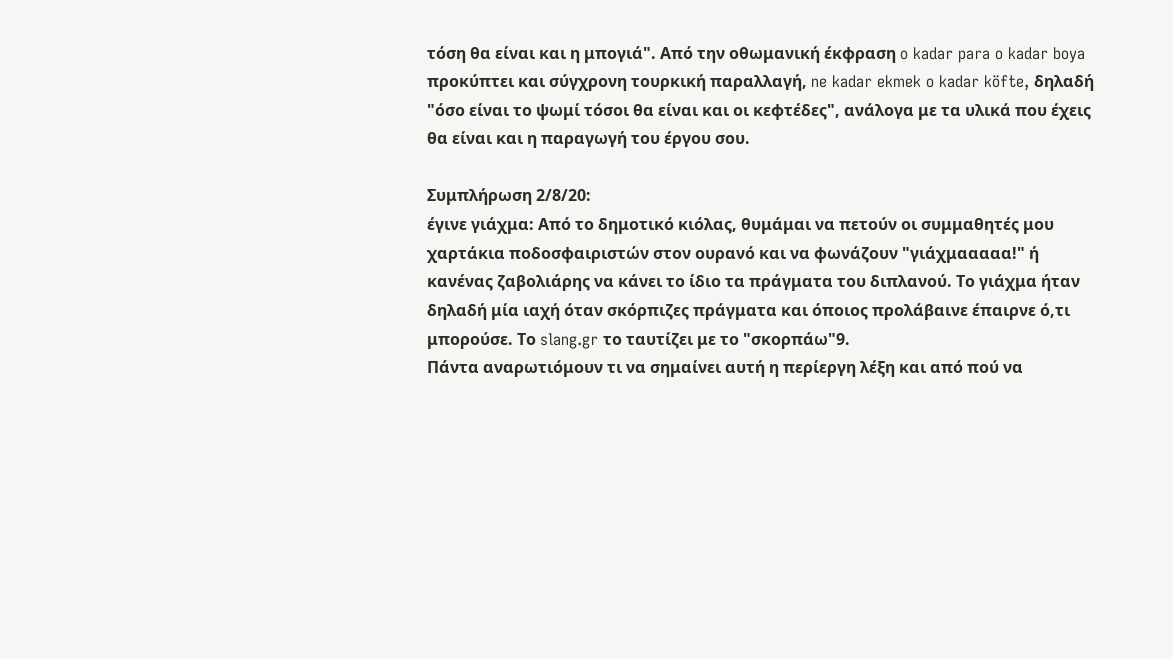τόση θα είναι και η μπογιά". Από την οθωμανική έκφραση o kadar para o kadar boya προκύπτει και σύγχρονη τουρκική παραλλαγή, ne kadar ekmek o kadar köfte, δηλαδή "όσο είναι το ψωμί τόσοι θα είναι και οι κεφτέδες", ανάλογα με τα υλικά που έχεις θα είναι και η παραγωγή του έργου σου.

Συμπλήρωση 2/8/20:
έγινε γιάχμα: Από το δημοτικό κιόλας, θυμάμαι να πετούν οι συμμαθητές μου χαρτάκια ποδοσφαιριστών στον ουρανό και να φωνάζουν "γιάχμααααα!" ή κανένας ζαβολιάρης να κάνει το ίδιο τα πράγματα του διπλανού. Το γιάχμα ήταν δηλαδή μία ιαχή όταν σκόρπιζες πράγματα και όποιος προλάβαινε έπαιρνε ό,τι μπορούσε. Το slang.gr το ταυτίζει με το "σκορπάω"9.
Πάντα αναρωτιόμουν τι να σημαίνει αυτή η περίεργη λέξη και από πού να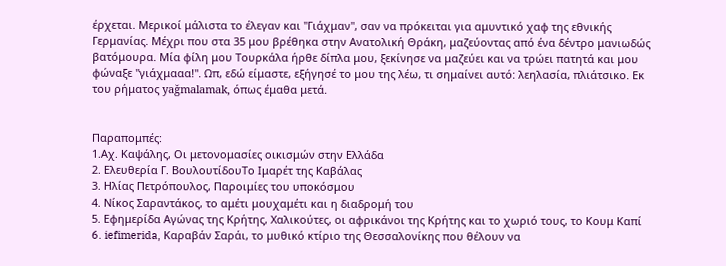έρχεται. Μερικοί μάλιστα το έλεγαν και "Γιάχμαν", σαν να πρόκειται για αμυντικό χαφ της εθνικής Γερμανίας. Μέχρι που στα 35 μου βρέθηκα στην Ανατολική Θράκη, μαζεύοντας από ένα δέντρο μανιωδώς βατόμουρα. Μία φίλη μου Τουρκάλα ήρθε δίπλα μου, ξεκίνησε να μαζεύει και να τρώει πατητά και μου φώναξε "γιάχμααα!". Ωπ, εδώ είμαστε, εξήγησέ το μου της λέω, τι σημαίνει αυτό: λεηλασία, πλιάτσικο. Εκ του ρήματος yağmalamak, όπως έμαθα μετά.


Παραπομπές:
1.Αχ. Καψάλης, Οι μετονομασίες οικισμών στην Ελλάδα
2. Ελευθερία Γ. ΒουλουτίδουΤο Ιμαρέτ της Καβάλας
3. Ηλίας Πετρόπουλος, Παροιμίες του υποκόσμου
4. Νίκος Σαραντάκος, το αμέτι μουχαμέτι και η διαδρομή του
5. Εφημερίδα Αγώνας της Κρήτης, Χαλικούτες, οι αφρικάνοι της Κρήτης και το χωριό τους, το Κουμ Καπί
6. iefimerida, Καραβάν Σαράι, το μυθικό κτίριο της Θεσσαλονίκης που θέλουν να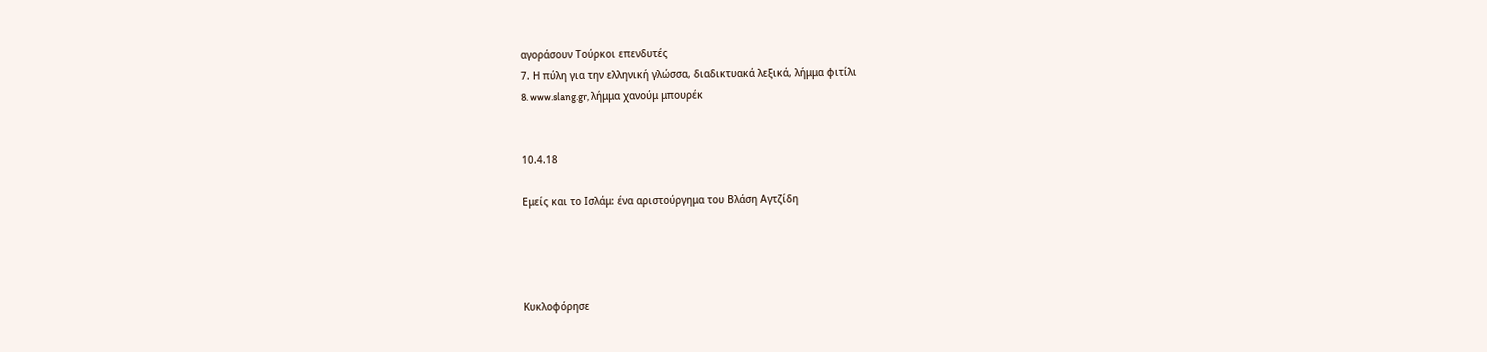αγοράσουν Τούρκοι επενδυτές
7. Η πύλη για την ελληνική γλώσσα, διαδικτυακά λεξικά, λήμμα φιτίλι
8. www.slang.gr, λήμμα χανούμ μπουρέκ


10.4.18

Εμείς και το Ισλάμ: ένα αριστούργημα του Βλάση Αγτζίδη




Κυκλοφόρησε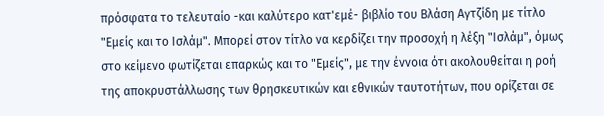πρόσφατα το τελευταίο -και καλύτερο κατ'εμέ- βιβλίο του Βλάση Αγτζίδη με τίτλο "Εμείς και το Ισλάμ". Μπορεί στον τίτλο να κερδίζει την προσοχή η λέξη "Ισλάμ", όμως στο κείμενο φωτίζεται επαρκώς και το "Εμείς", με την έννοια ότι ακολουθείται η ροή της αποκρυστάλλωσης των θρησκευτικών και εθνικών ταυτοτήτων, που ορίζεται σε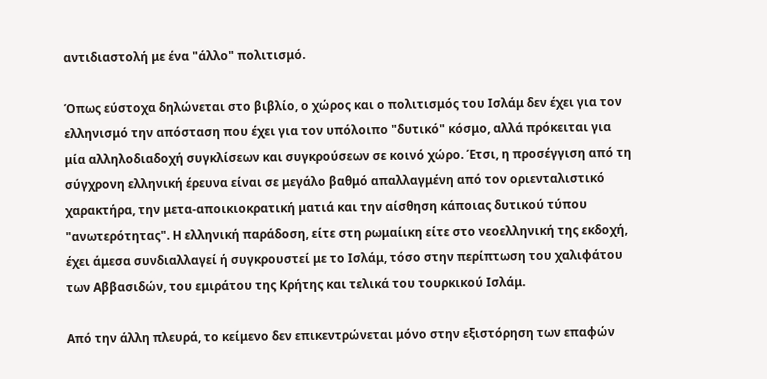αντιδιαστολή με ένα "άλλο" πολιτισμό.

Όπως εύστοχα δηλώνεται στο βιβλίο, ο χώρος και ο πολιτισμός του Ισλάμ δεν έχει για τον ελληνισμό την απόσταση που έχει για τον υπόλοιπο "δυτικό" κόσμο, αλλά πρόκειται για μία αλληλοδιαδοχή συγκλίσεων και συγκρούσεων σε κοινό χώρο. Έτσι, η προσέγγιση από τη σύγχρονη ελληνική έρευνα είναι σε μεγάλο βαθμό απαλλαγμένη από τον οριενταλιστικό χαρακτήρα, την μετα-αποικιοκρατική ματιά και την αίσθηση κάποιας δυτικού τύπου "ανωτερότητας". Η ελληνική παράδοση, είτε στη ρωμαίικη είτε στο νεοελληνική της εκδοχή, έχει άμεσα συνδιαλλαγεί ή συγκρουστεί με το Ισλάμ, τόσο στην περίπτωση του χαλιφάτου των Αββασιδών, του εμιράτου της Κρήτης και τελικά του τουρκικού Ισλάμ.

Από την άλλη πλευρά, το κείμενο δεν επικεντρώνεται μόνο στην εξιστόρηση των επαφών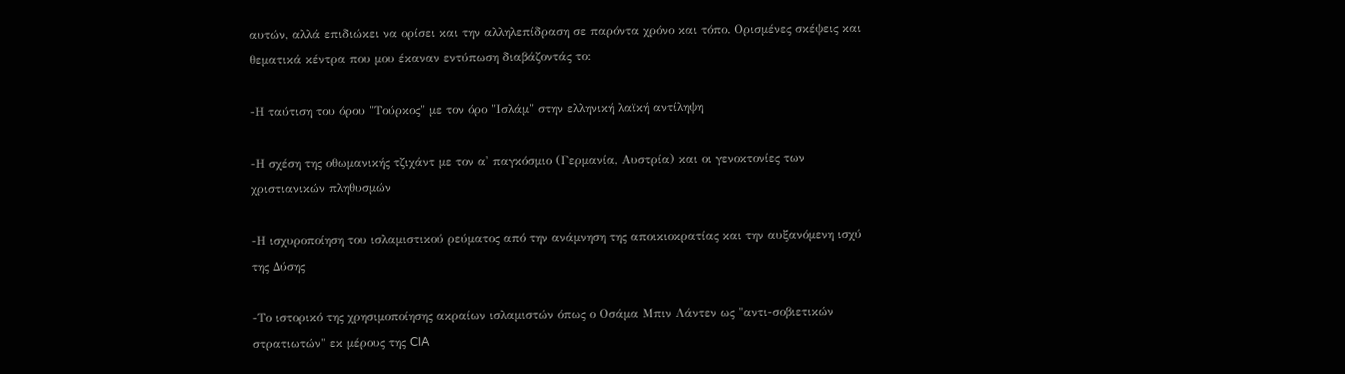αυτών, αλλά επιδιώκει να ορίσει και την αλληλεπίδραση σε παρόντα χρόνο και τόπο. Ορισμένες σκέψεις και θεματικά κέντρα που μου έκαναν εντύπωση διαβάζοντάς το:

-Η ταύτιση του όρου "Τούρκος" με τον όρο "Ισλάμ" στην ελληνική λαϊκή αντίληψη

-Η σχέση της οθωμανικής τζιχάντ με τον α' παγκόσμιο (Γερμανία, Αυστρία) και οι γενοκτονίες των χριστιανικών πληθυσμών

-Η ισχυροποίηση του ισλαμιστικού ρεύματος από την ανάμνηση της αποικιοκρατίας και την αυξανόμενη ισχύ της Δύσης

-Το ιστορικό της χρησιμοποίησης ακραίων ισλαμιστών όπως ο Οσάμα Μπιν Λάντεν ως "αντι-σοβιετικών στρατιωτών" εκ μέρους της CIA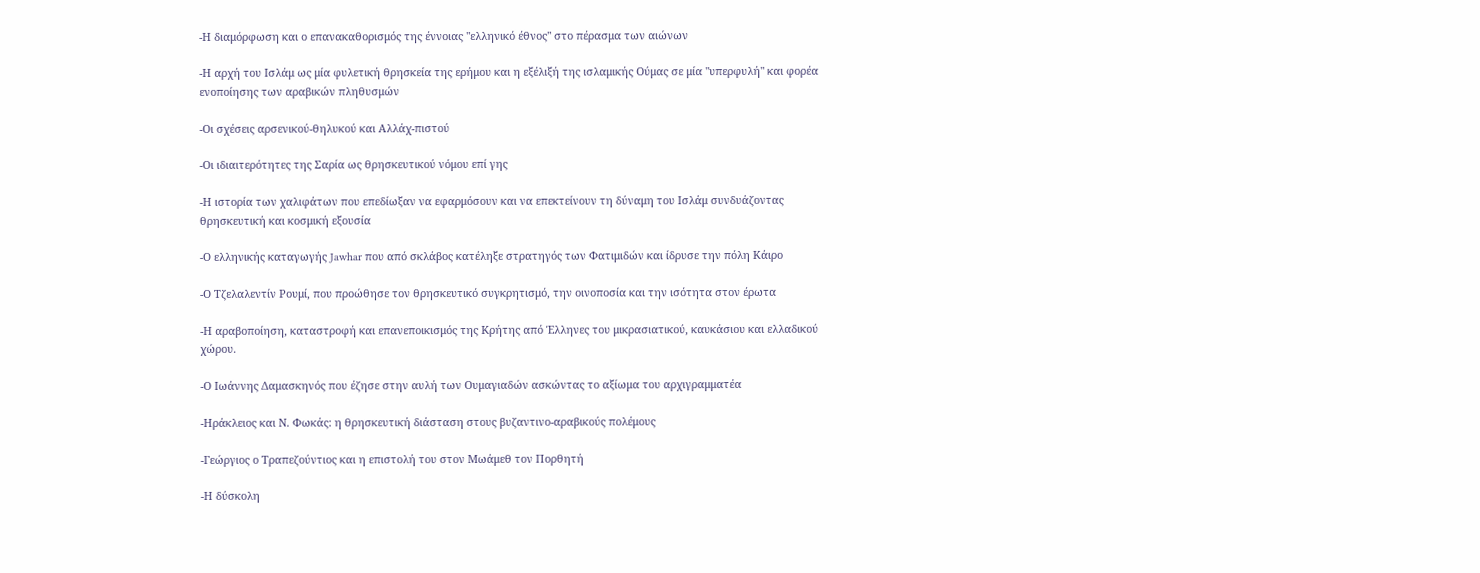-Η διαμόρφωση και ο επανακαθορισμός της έννοιας "ελληνικό έθνος" στο πέρασμα των αιώνων

-Η αρχή του Ισλάμ ως μία φυλετική θρησκεία της ερήμου και η εξέλιξή της ισλαμικής Ούμας σε μία "υπερφυλή" και φορέα ενοποίησης των αραβικών πληθυσμών

-Οι σχέσεις αρσενικού-θηλυκού και Αλλάχ-πιστού

-Οι ιδιαιτερότητες της Σαρία ως θρησκευτικού νόμου επί γης

-Η ιστορία των χαλιφάτων που επεδίωξαν να εφαρμόσουν και να επεκτείνουν τη δύναμη του Ισλάμ συνδυάζοντας θρησκευτική και κοσμική εξουσία

-Ο ελληνικής καταγωγής Jawhar που από σκλάβος κατέληξε στρατηγός των Φατιμιδών και ίδρυσε την πόλη Κάιρο

-Ο Τζελαλεντίν Ρουμί, που προώθησε τον θρησκευτικό συγκρητισμό, την οινοποσία και την ισότητα στον έρωτα

-Η αραβοποίηση, καταστροφή και επανεποικισμός της Κρήτης από Έλληνες του μικρασιατικού, καυκάσιου και ελλαδικού χώρου.

-Ο Ιωάννης Δαμασκηνός που έζησε στην αυλή των Ουμαγιαδών ασκώντας το αξίωμα του αρχιγραμματέα

-Ηράκλειος και Ν. Φωκάς: η θρησκευτική διάσταση στους βυζαντινο-αραβικούς πολέμους

-Γεώργιος ο Τραπεζούντιος και η επιστολή του στον Μωάμεθ τον Πορθητή

-Η δύσκολη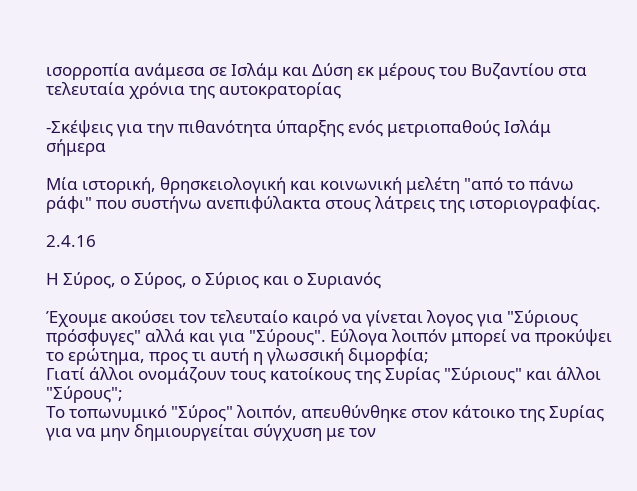ισορροπία ανάμεσα σε Ισλάμ και Δύση εκ μέρους του Βυζαντίου στα τελευταία χρόνια της αυτοκρατορίας

-Σκέψεις για την πιθανότητα ύπαρξης ενός μετριοπαθούς Ισλάμ σήμερα

Μία ιστορική, θρησκειολογική και κοινωνική μελέτη "από το πάνω ράφι" που συστήνω ανεπιφύλακτα στους λάτρεις της ιστοριογραφίας.

2.4.16

Η Σύρος, ο Σύρος, ο Σύριος και ο Συριανός

Έχουμε ακούσει τον τελευταίο καιρό να γίνεται λογος για "Σύριους πρόσφυγες" αλλά και για "Σύρους". Εύλογα λοιπόν μπορεί να προκύψει το ερώτημα, προς τι αυτή η γλωσσική διμορφία;
Γιατί άλλοι ονομάζουν τους κατοίκους της Συρίας "Σύριους" και άλλοι "Σύρους";
Το τοπωνυμικό "Σύρος" λοιπόν, απευθύνθηκε στον κάτοικο της Συρίας για να μην δημιουργείται σύγχυση με τον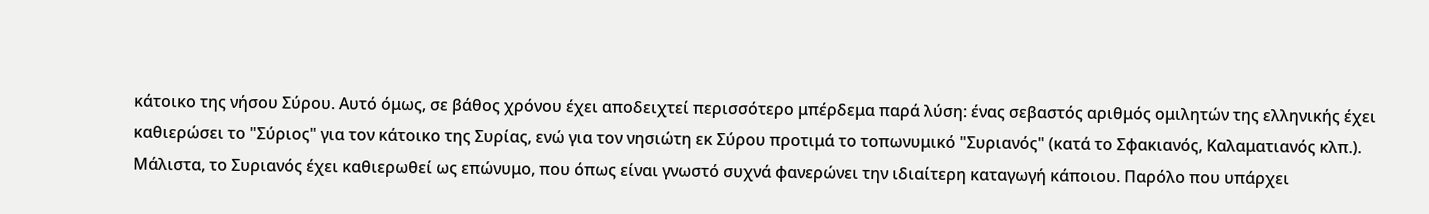κάτοικο της νήσου Σύρου. Αυτό όμως, σε βάθος χρόνου έχει αποδειχτεί περισσότερο μπέρδεμα παρά λύση: ένας σεβαστός αριθμός ομιλητών της ελληνικής έχει καθιερώσει το "Σύριος" για τον κάτοικο της Συρίας, ενώ για τον νησιώτη εκ Σύρου προτιμά το τοπωνυμικό "Συριανός" (κατά το Σφακιανός, Καλαματιανός κλπ.). Μάλιστα, το Συριανός έχει καθιερωθεί ως επώνυμο, που όπως είναι γνωστό συχνά φανερώνει την ιδιαίτερη καταγωγή κάποιου. Παρόλο που υπάρχει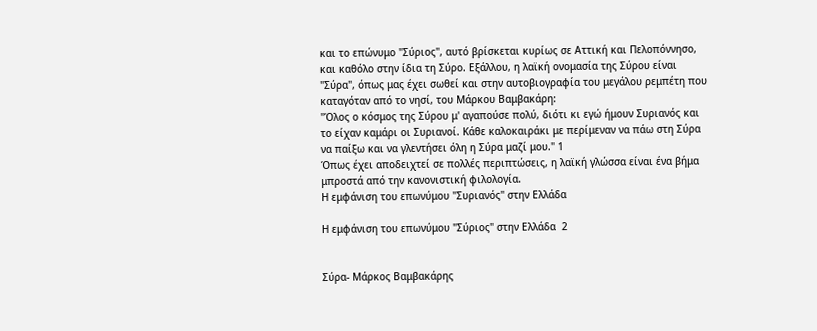και το επώνυμο "Σύριος", αυτό βρίσκεται κυρίως σε Αττική και Πελοπόννησο, και καθόλο στην ίδια τη Σύρο. Εξάλλου, η λαϊκή ονομασία της Σύρου είναι "Σύρα", όπως μας έχει σωθεί και στην αυτοβιογραφία του μεγάλου ρεμπέτη που καταγόταν από το νησί, του Μάρκου Βαμβακάρη:
"Όλος ο κόσμος της Σύρου μ' αγαπούσε πολύ, διότι κι εγώ ήμουν Συριανός και το είχαν καμάρι οι Συριανοί. Κάθε καλοκαιράκι με περίμεναν να πάω στη Σύρα να παίξω και να γλεντήσει όλη η Σύρα μαζί μου." 1
Όπως έχει αποδειχτεί σε πολλές περιπτώσεις, η λαϊκή γλώσσα είναι ένα βήμα μπροστά από την κανονιστική φιλολογία.
Η εμφάνιση του επωνύμου "Συριανός" στην Ελλάδα

Η εμφάνιση του επωνύμου "Σύριος" στην Ελλάδα  2


Σύρα- Μάρκος Βαμβακάρης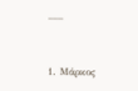___


1. Μάρκος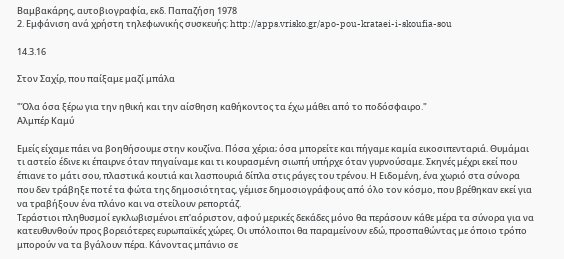Βαμβακάρης, αυτοβιογραφία, εκδ. Παπαζήση 1978
2. Εμφάνιση ανά χρήστη τηλεφωνικής συσκευής: http://apps.vrisko.gr/apo-pou-krataei-i-skoufia-sou

14.3.16

Στον Σαχίρ, που παίξαμε μαζί μπάλα

"Όλα όσα ξέρω για την ηθική και την αίσθηση καθήκοντος τα έχω μάθει από το ποδόσφαιρο."
Αλμπέρ Καμύ

Εμείς είχαμε πάει να βοηθήσουμε στην κουζίνα. Πόσα χέρια; όσα μπορείτε και πήγαμε καμία εικοσιπενταριά. Θυμάμαι τι αστείο έδινε κι έπαιρνε όταν πηγαίναμε και τι κουρασμένη σιωπή υπήρχε όταν γυρνούσαμε. Σκηνές μέχρι εκεί που έπιανε το μάτι σου, πλαστικά κουτιά και λασπουριά δίπλα στις ράγες του τρένου. Η Ειδομένη, ένα χωριό στα σύνορα που δεν τράβηξε ποτέ τα φώτα της δημοσιότητας, γέμισε δημοσιογράφους από όλο τον κόσμο, που βρέθηκαν εκεί για να τραβήξουν ένα πλάνο και να στείλουν ρεπορτάζ.
Τεράστιοι πληθυσμοί εγκλωβισμένοι επ'αόριστον, αφού μερικές δεκάδες μόνο θα περάσουν κάθε μέρα τα σύνορα για να κατευθυνθούν προς βορειότερες ευρωπαϊκές χώρες. Οι υπόλοιποι θα παραμείνουν εδώ, προσπαθώντας με όποιο τρόπο μπορούν να τα βγάλουν πέρα. Κάνοντας μπάνιο σε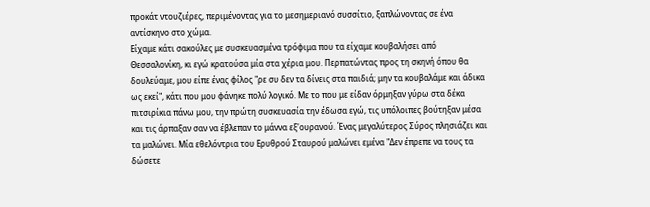προκάτ ντουζιέρες, περιμένοντας για το μεσημεριανό συσσίτιο, ξαπλώνοντας σε ένα αντίσκηνο στο χώμα.
Είχαμε κάτι σακούλες με συσκευασμένα τρόφιμα που τα είχαμε κουβαλήσει από Θεσσαλονίκη, κι εγώ κρατούσα μία στα χέρια μου. Περπατώντας προς τη σκηνή όπου θα δουλεύαμε, μου είπε ένας φίλος "ρε συ δεν τα δίνεις στα παιδιά; μην τα κουβαλάμε και άδικα ως εκεί", κάτι που μου φάνηκε πολύ λογικό. Με το που με είδαν όρμηξαν γύρω στα δέκα πιτσιρίκια πάνω μου, την πρώτη συσκευασία την έδωσα εγώ, τις υπόλοιπες βούτηξαν μέσα και τις άρπαξαν σαν να έβλεπαν το μάννα εξ'ουρανού. Ένας μεγαλύτερος Σύρος πλησιάζει και τα μαλώνει. Μία εθελόντρια του Ερυθρού Σταυρού μαλώνει εμένα "Δεν έπρεπε να τους τα δώσετε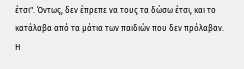έτσι". Όντως, δεν έπρεπε να τους τα δώσω έτσι, και το κατάλαβα από τα μάτια των παιδιών που δεν πρόλαβαν.
Η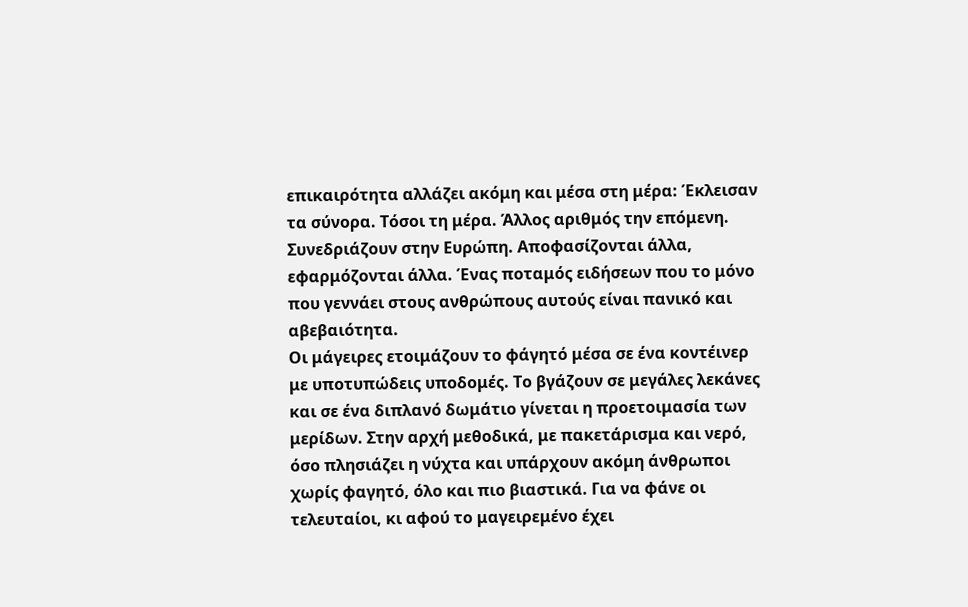επικαιρότητα αλλάζει ακόμη και μέσα στη μέρα: Έκλεισαν τα σύνορα. Τόσοι τη μέρα. Άλλος αριθμός την επόμενη. Συνεδριάζουν στην Ευρώπη. Αποφασίζονται άλλα, εφαρμόζονται άλλα. Ένας ποταμός ειδήσεων που το μόνο που γεννάει στους ανθρώπους αυτούς είναι πανικό και αβεβαιότητα.
Οι μάγειρες ετοιμάζουν το φάγητό μέσα σε ένα κοντέινερ με υποτυπώδεις υποδομές. Το βγάζουν σε μεγάλες λεκάνες και σε ένα διπλανό δωμάτιο γίνεται η προετοιμασία των μερίδων. Στην αρχή μεθοδικά, με πακετάρισμα και νερό, όσο πλησιάζει η νύχτα και υπάρχουν ακόμη άνθρωποι χωρίς φαγητό, όλο και πιο βιαστικά. Για να φάνε οι τελευταίοι, κι αφού το μαγειρεμένο έχει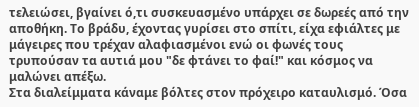τελειώσει, βγαίνει ό,τι συσκευασμένο υπάρχει σε δωρεές από την αποθήκη. Το βράδυ, έχοντας γυρίσει στο σπίτι, είχα εφιάλτες με μάγειρες που τρέχαν αλαφιασμένοι ενώ οι φωνές τους τρυπούσαν τα αυτιά μου "δε φτάνει το φαί!" και κόσμος να μαλώνει απέξω.
Στα διαλείμματα κάναμε βόλτες στον πρόχειρο καταυλισμό. Όσα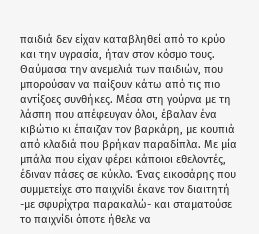παιδιά δεν είχαν καταβληθεί από το κρύο και την υγρασία, ήταν στον κόσμο τους. Θαύμασα την ανεμελιά των παιδιών, που μπορούσαν να παίξουν κάτω από τις πιο αντίξοες συνθήκες. Μέσα στη γούρνα με τη λάσπη που απέφευγαν όλοι, έβαλαν ένα κιβώτιο κι έπαιζαν τον βαρκάρη, με κουπιά από κλαδιά που βρήκαν παραδίπλα. Με μία μπάλα που είχαν φέρει κάποιοι εθελοντές, έδιναν πάσες σε κύκλο. Ένας εικοσάρης που συμμετείχε στο παιχνίδι έκανε τον διαιτητή -με σφυρίχτρα παρακαλώ- και σταματούσε το παιχνίδι όποτε ήθελε να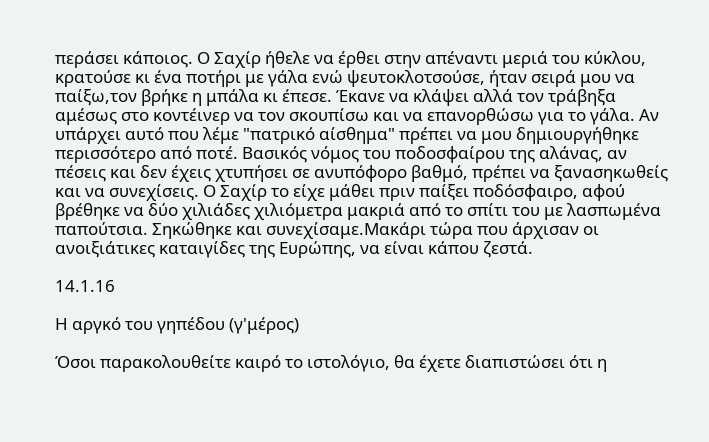περάσει κάποιος. Ο Σαχίρ ήθελε να έρθει στην απέναντι μεριά του κύκλου, κρατούσε κι ένα ποτήρι με γάλα ενώ ψευτοκλοτσούσε, ήταν σειρά μου να παίξω,τον βρήκε η μπάλα κι έπεσε. Έκανε να κλάψει αλλά τον τράβηξα αμέσως στο κοντέινερ να τον σκουπίσω και να επανορθώσω για το γάλα. Αν υπάρχει αυτό που λέμε "πατρικό αίσθημα" πρέπει να μου δημιουργήθηκε περισσότερο από ποτέ. Βασικός νόμος του ποδοσφαίρου της αλάνας, αν πέσεις και δεν έχεις χτυπήσει σε ανυπόφορο βαθμό, πρέπει να ξανασηκωθείς και να συνεχίσεις. Ο Σαχίρ το είχε μάθει πριν παίξει ποδόσφαιρο, αφού βρέθηκε να δύο χιλιάδες χιλιόμετρα μακριά από το σπίτι του με λασπωμένα παπούτσια. Σηκώθηκε και συνεχίσαμε.Μακάρι τώρα που άρχισαν οι ανοιξιάτικες καταιγίδες της Ευρώπης, να είναι κάπου ζεστά.

14.1.16

Η αργκό του γηπέδου (γ'μέρος)

Όσοι παρακολουθείτε καιρό το ιστολόγιο, θα έχετε διαπιστώσει ότι η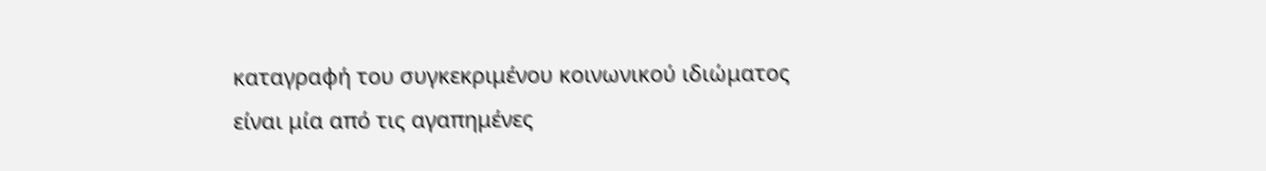καταγραφή του συγκεκριμένου κοινωνικού ιδιώματος είναι μία από τις αγαπημένες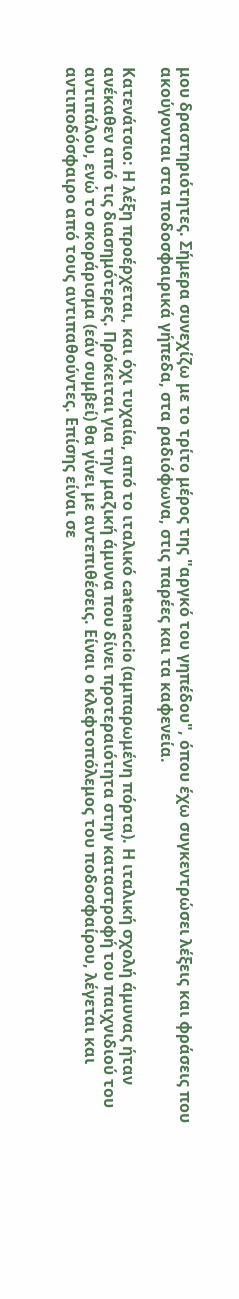μου δραστηριότητες. Σήμερα συνεχίζω με το τρίτο μέρος της "αργκό του γηπέδου", όπου έχω συγκεντρώσει λέξεις και φράσεις που ακούγονται στα ποδοσφαιρικά γήπεδα, στα ραδιόφωνα, στις παρέες και τα καφενεία.

Κατενάτσιο: Η λέξη προέρχεται, και όχι τυχαία, από το ιταλικό catenaccio (αμπαρωμένη πόρτα). Η ιταλική σχολή άμυνας ήταν ανέκαθεν από τις διασημότερες. Πρόκειται για την μαζική άμυνα που δίνει προτεραιότητα στην καταστροφή του παιχνιδιού του αντιπάλου, ενώ το σκοράρισμα (εάν συμβεί) θα γίνει με αντεπιθέσεις. Είναι ο κλεφτοπόλεμος του ποδοσφαίρου, λέγεται και αντιποδόσφαιρο από τους αντιπαθούντες. Επίσης είναι σε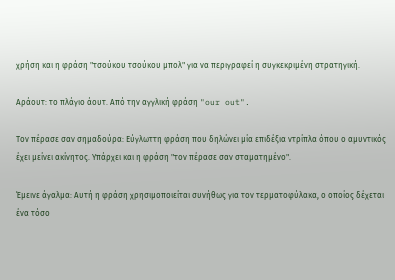χρήση και η φράση "τσούκου τσούκου μπολ" για να περιγραφεί η συγκεκριμένη στρατηγική.

Αράουτ: το πλάγιο άουτ. Από την αγγλική φράση "our out".

Τον πέρασε σαν σημαδούρα: Εύγλωττη φράση που δηλώνει μία επιδέξια ντρίπλα όπου ο αμυντικός έχει μείνει ακίνητος. Υπάρχει και η φράση "τον πέρασε σαν σταματημένο".

Έμεινε άγαλμα: Αυτή η φράση χρησιμοποιείται συνήθως για τον τερματοφύλακα, ο οποίος δέχεται ένα τόσο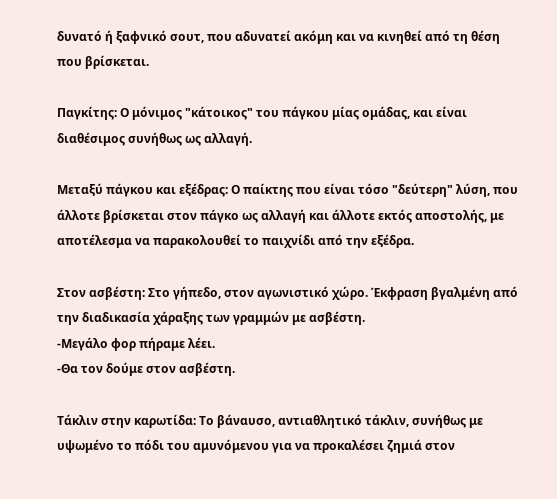δυνατό ή ξαφνικό σουτ, που αδυνατεί ακόμη και να κινηθεί από τη θέση που βρίσκεται.

Παγκίτης: Ο μόνιμος "κάτοικος" του πάγκου μίας ομάδας, και είναι διαθέσιμος συνήθως ως αλλαγή.

Μεταξύ πάγκου και εξέδρας: Ο παίκτης που είναι τόσο "δεύτερη" λύση, που άλλοτε βρίσκεται στον πάγκο ως αλλαγή και άλλοτε εκτός αποστολής, με αποτέλεσμα να παρακολουθεί το παιχνίδι από την εξέδρα.

Στον ασβέστη: Στο γήπεδο, στον αγωνιστικό χώρο. Έκφραση βγαλμένη από την διαδικασία χάραξης των γραμμών με ασβέστη.
-Μεγάλο φορ πήραμε λέει.
-Θα τον δούμε στον ασβέστη.

Τάκλιν στην καρωτίδα: Το βάναυσο, αντιαθλητικό τάκλιν, συνήθως με υψωμένο το πόδι του αμυνόμενου για να προκαλέσει ζημιά στον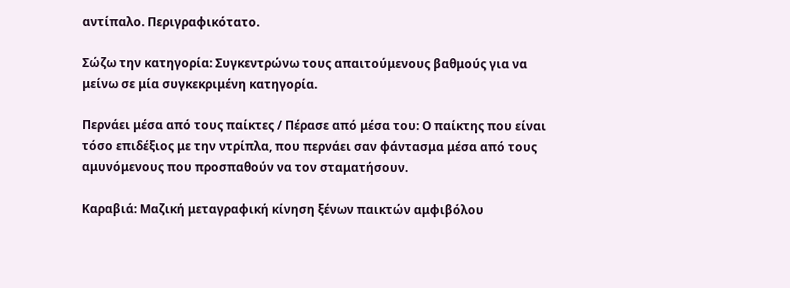αντίπαλο. Περιγραφικότατο.

Σώζω την κατηγορία: Συγκεντρώνω τους απαιτούμενους βαθμούς για να μείνω σε μία συγκεκριμένη κατηγορία.

Περνάει μέσα από τους παίκτες / Πέρασε από μέσα του: Ο παίκτης που είναι τόσο επιδέξιος με την ντρίπλα, που περνάει σαν φάντασμα μέσα από τους αμυνόμενους που προσπαθούν να τον σταματήσουν.

Καραβιά: Μαζική μεταγραφική κίνηση ξένων παικτών αμφιβόλου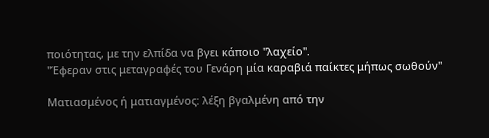ποιότητας, με την ελπίδα να βγει κάποιο "λαχείο".
"Έφεραν στις μεταγραφές του Γενάρη μία καραβιά παίκτες μήπως σωθούν"

Ματιασμένος ή ματιαγμένος: λέξη βγαλμένη από την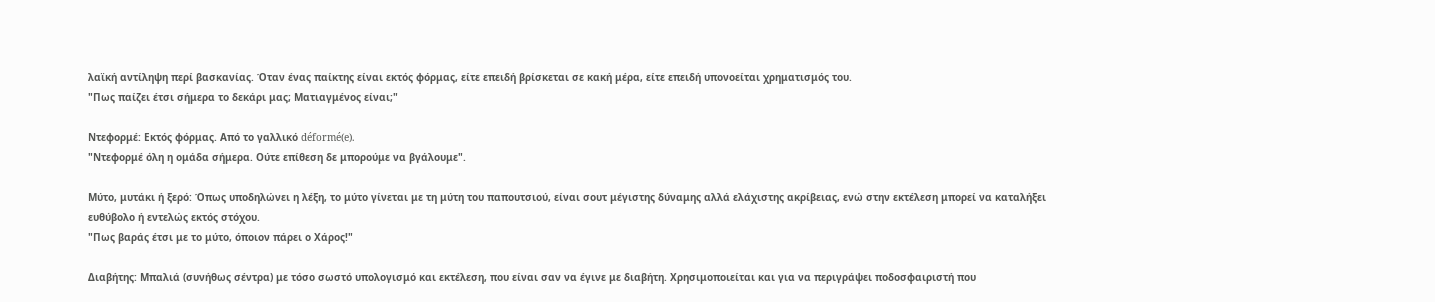λαϊκή αντίληψη περί βασκανίας. Όταν ένας παίκτης είναι εκτός φόρμας, είτε επειδή βρίσκεται σε κακή μέρα, είτε επειδή υπονοείται χρηματισμός του.
"Πως παίζει έτσι σήμερα το δεκάρι μας; Ματιαγμένος είναι;"

Ντεφορμέ: Εκτός φόρμας. Από το γαλλικό déformé(e).
"Ντεφορμέ όλη η ομάδα σήμερα. Ούτε επίθεση δε μπορούμε να βγάλουμε".

Μύτο, μυτάκι ή ξερό: Όπως υποδηλώνει η λέξη, το μύτο γίνεται με τη μύτη του παπουτσιού, είναι σουτ μέγιστης δύναμης αλλά ελάχιστης ακρίβειας, ενώ στην εκτέλεση μπορεί να καταλήξει ευθύβολο ή εντελώς εκτός στόχου.
"Πως βαράς έτσι με το μύτο, όποιον πάρει ο Χάρος!"

Διαβήτης: Μπαλιά (συνήθως σέντρα) με τόσο σωστό υπολογισμό και εκτέλεση, που είναι σαν να έγινε με διαβήτη. Χρησιμοποιείται και για να περιγράψει ποδοσφαιριστή που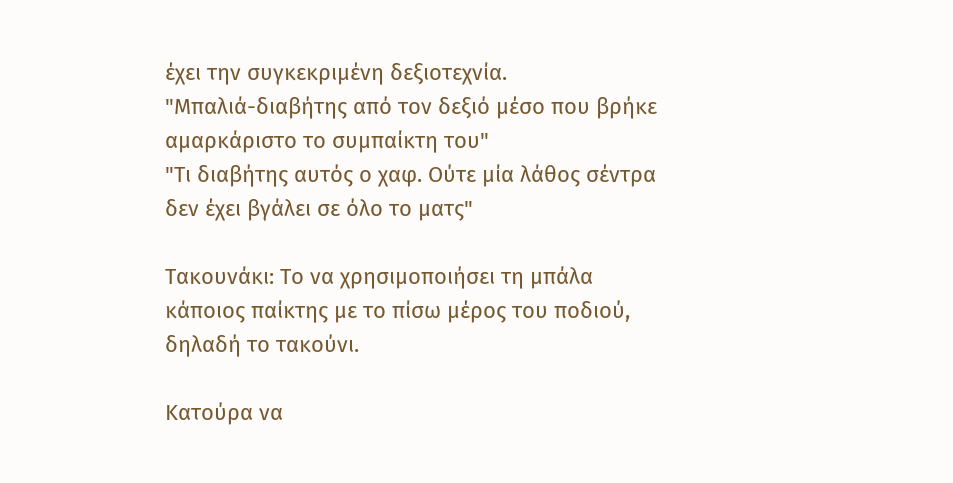έχει την συγκεκριμένη δεξιοτεχνία.
"Μπαλιά-διαβήτης από τον δεξιό μέσο που βρήκε αμαρκάριστο το συμπαίκτη του"
"Τι διαβήτης αυτός ο χαφ. Ούτε μία λάθος σέντρα δεν έχει βγάλει σε όλο το ματς"

Τακουνάκι: Το να χρησιμοποιήσει τη μπάλα κάποιος παίκτης με το πίσω μέρος του ποδιού, δηλαδή το τακούνι.

Κατούρα να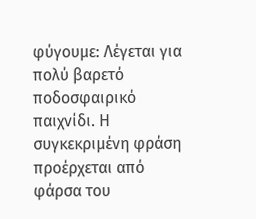φύγουμε: Λέγεται για πολύ βαρετό ποδοσφαιρικό παιχνίδι. Η συγκεκριμένη φράση προέρχεται από φάρσα του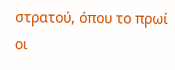στρατού, όπου το πρωί οι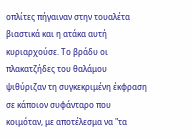οπλίτες πήγαιναν στην τουαλέτα βιαστικά και η ατάκα αυτή κυριαρχούσε. Το βράδυ οι πλακατζήδες του θαλάμου ψιθύριζαν τη συγκεκριμένη έκφραση σε κάποιον συφάνταρο που κοιμόταν, με αποτέλεσμα να "τα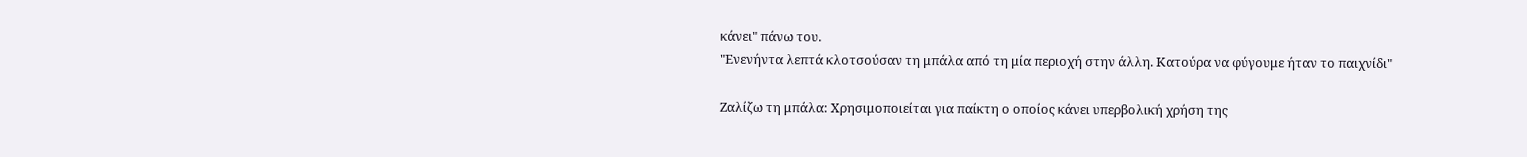κάνει" πάνω του.
"Ενενήντα λεπτά κλοτσούσαν τη μπάλα από τη μία περιοχή στην άλλη. Κατούρα να φύγουμε ήταν το παιχνίδι"

Ζαλίζω τη μπάλα: Χρησιμοποιείται για παίκτη ο οποίος κάνει υπερβολική χρήση της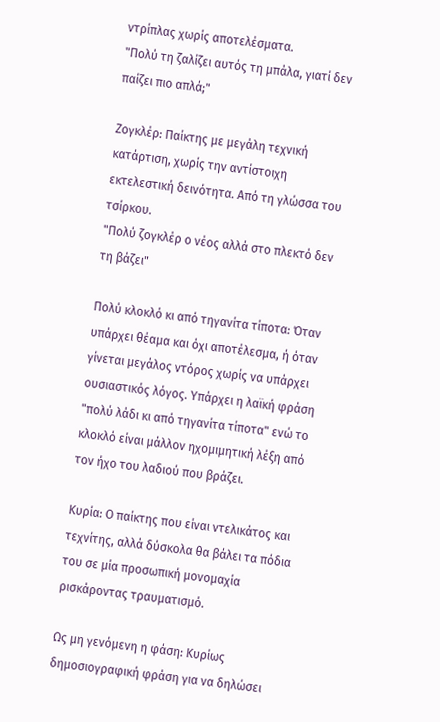ντρίπλας χωρίς αποτελέσματα.
"Πολύ τη ζαλίζει αυτός τη μπάλα, γιατί δεν παίζει πιο απλά;"

Ζογκλέρ: Παίκτης με μεγάλη τεχνική κατάρτιση, χωρίς την αντίστοιχη εκτελεστική δεινότητα. Από τη γλώσσα του τσίρκου.
"Πολύ ζογκλέρ ο νέος αλλά στο πλεκτό δεν τη βάζει"

Πολύ κλοκλό κι από τηγανίτα τίποτα: Όταν υπάρχει θέαμα και όχι αποτέλεσμα, ή όταν γίνεται μεγάλος ντόρος χωρίς να υπάρχει ουσιαστικός λόγος. Υπάρχει η λαϊκή φράση "πολύ λάδι κι από τηγανίτα τίποτα" ενώ το κλοκλό είναι μάλλον ηχομιμητική λέξη από τον ήχο του λαδιού που βράζει.

Κυρία: Ο παίκτης που είναι ντελικάτος και τεχνίτης, αλλά δύσκολα θα βάλει τα πόδια του σε μία προσωπική μονομαχία ρισκάροντας τραυματισμό.

Ως μη γενόμενη η φάση: Κυρίως δημοσιογραφική φράση για να δηλώσει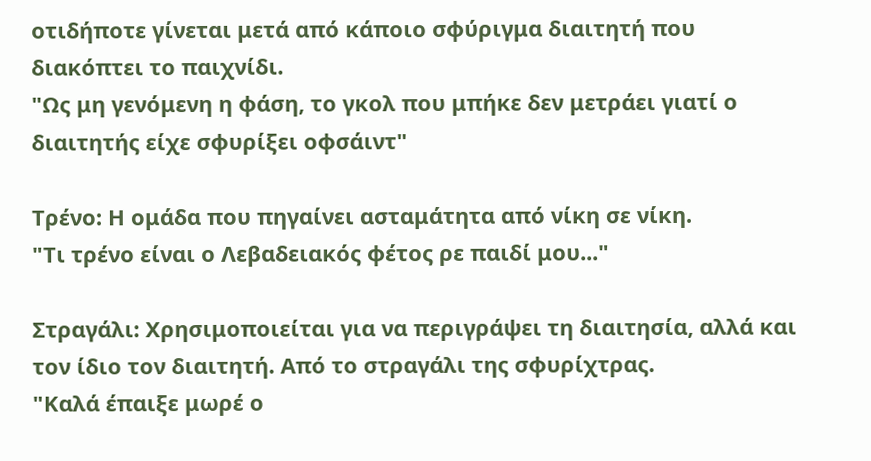οτιδήποτε γίνεται μετά από κάποιο σφύριγμα διαιτητή που διακόπτει το παιχνίδι.
"Ως μη γενόμενη η φάση, το γκολ που μπήκε δεν μετράει γιατί ο διαιτητής είχε σφυρίξει οφσάιντ"

Τρένο: Η ομάδα που πηγαίνει ασταμάτητα από νίκη σε νίκη.
"Τι τρένο είναι ο Λεβαδειακός φέτος ρε παιδί μου..."

Στραγάλι: Χρησιμοποιείται για να περιγράψει τη διαιτησία, αλλά και τον ίδιο τον διαιτητή. Από το στραγάλι της σφυρίχτρας.
"Καλά έπαιξε μωρέ ο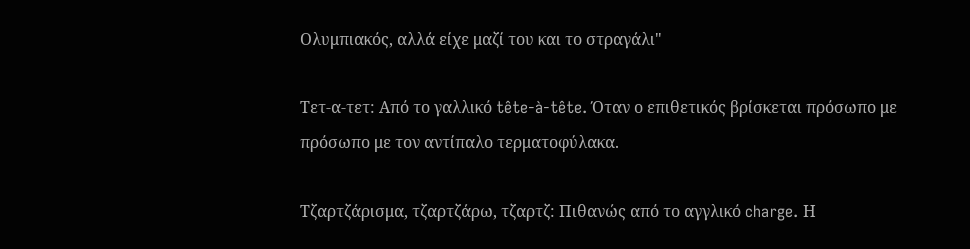Ολυμπιακός, αλλά είχε μαζί του και το στραγάλι"

Τετ-α-τετ: Από το γαλλικό tête-à-tête. Όταν ο επιθετικός βρίσκεται πρόσωπο με πρόσωπο με τον αντίπαλο τερματοφύλακα.

Τζαρτζάρισμα, τζαρτζάρω, τζαρτζ: Πιθανώς από το αγγλικό charge. Η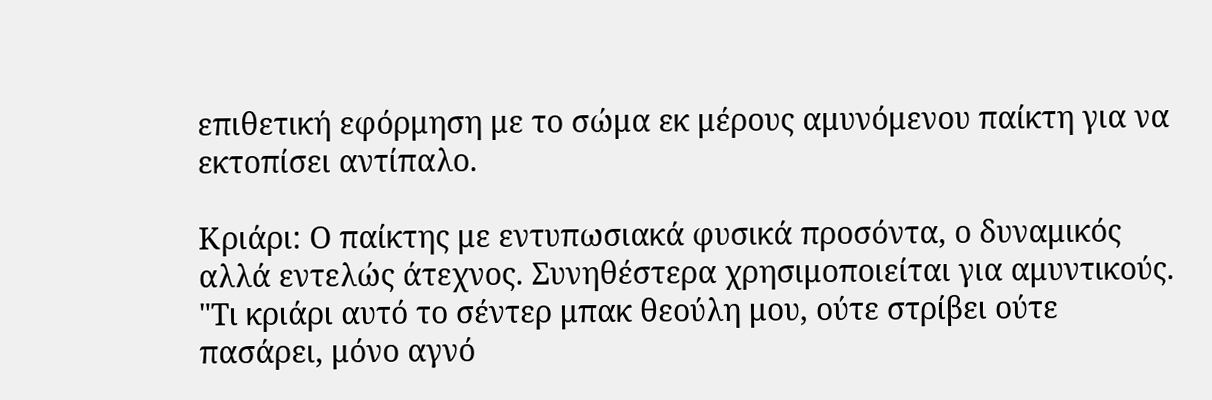επιθετική εφόρμηση με το σώμα εκ μέρους αμυνόμενου παίκτη για να εκτοπίσει αντίπαλο.

Κριάρι: Ο παίκτης με εντυπωσιακά φυσικά προσόντα, ο δυναμικός αλλά εντελώς άτεχνος. Συνηθέστερα χρησιμοποιείται για αμυντικούς.
"Τι κριάρι αυτό το σέντερ μπακ θεούλη μου, ούτε στρίβει ούτε πασάρει, μόνο αγνό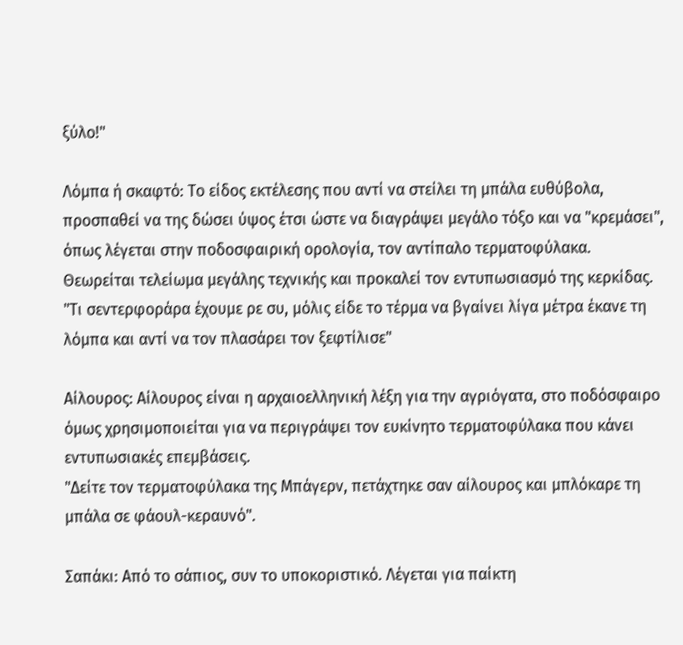ξύλο!"

Λόμπα ή σκαφτό: Το είδος εκτέλεσης που αντί να στείλει τη μπάλα ευθύβολα, προσπαθεί να της δώσει ύψος έτσι ώστε να διαγράψει μεγάλο τόξο και να "κρεμάσει", όπως λέγεται στην ποδοσφαιρική ορολογία, τον αντίπαλο τερματοφύλακα. Θεωρείται τελείωμα μεγάλης τεχνικής και προκαλεί τον εντυπωσιασμό της κερκίδας.
"Τι σεντερφοράρα έχουμε ρε συ, μόλις είδε το τέρμα να βγαίνει λίγα μέτρα έκανε τη λόμπα και αντί να τον πλασάρει τον ξεφτίλισε"

Αίλουρος: Αίλουρος είναι η αρχαιοελληνική λέξη για την αγριόγατα, στο ποδόσφαιρο όμως χρησιμοποιείται για να περιγράψει τον ευκίνητο τερματοφύλακα που κάνει εντυπωσιακές επεμβάσεις.
"Δείτε τον τερματοφύλακα της Μπάγερν, πετάχτηκε σαν αίλουρος και μπλόκαρε τη μπάλα σε φάουλ-κεραυνό".

Σαπάκι: Από το σάπιος, συν το υποκοριστικό. Λέγεται για παίκτη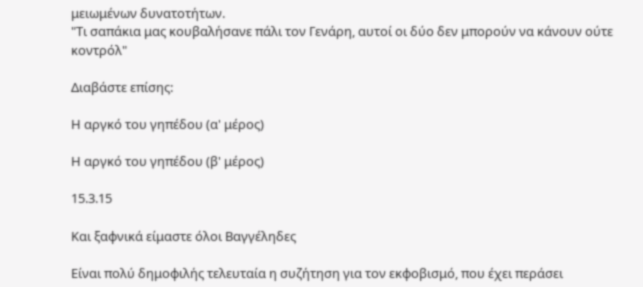μειωμένων δυνατοτήτων.
"Τι σαπάκια μας κουβαλήσανε πάλι τον Γενάρη, αυτοί οι δύο δεν μπορούν να κάνουν ούτε κοντρόλ"

Διαβάστε επίσης:

Η αργκό του γηπέδου (α' μέρος)

Η αργκό του γηπέδου (β' μέρος)

15.3.15

Και ξαφνικά είμαστε όλοι Βαγγέληδες

Είναι πολύ δημοφιλής τελευταία η συζήτηση για τον εκφοβισμό, που έχει περάσει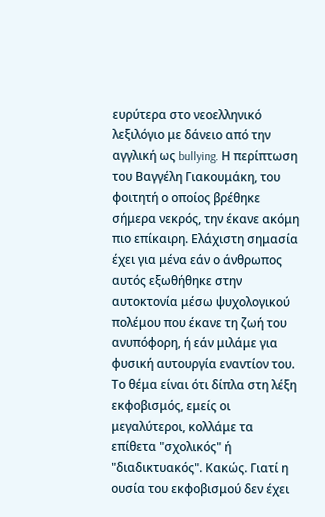ευρύτερα στο νεοελληνικό λεξιλόγιο με δάνειο από την αγγλική ως bullying. Η περίπτωση του Βαγγέλη Γιακουμάκη, του φοιτητή ο οποίος βρέθηκε σήμερα νεκρός, την έκανε ακόμη πιο επίκαιρη. Ελάχιστη σημασία έχει για μένα εάν ο άνθρωπος αυτός εξωθήθηκε στην αυτοκτονία μέσω ψυχολογικού πολέμου που έκανε τη ζωή του ανυπόφορη, ή εάν μιλάμε για φυσική αυτουργία εναντίον του. Το θέμα είναι ότι δίπλα στη λέξη εκφοβισμός, εμείς οι μεγαλύτεροι, κολλάμε τα επίθετα "σχολικός" ή "διαδικτυακός". Κακώς. Γιατί η ουσία του εκφοβισμού δεν έχει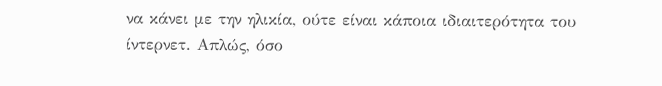να κάνει με την ηλικία, ούτε είναι κάποια ιδιαιτερότητα του ίντερνετ. Απλώς, όσο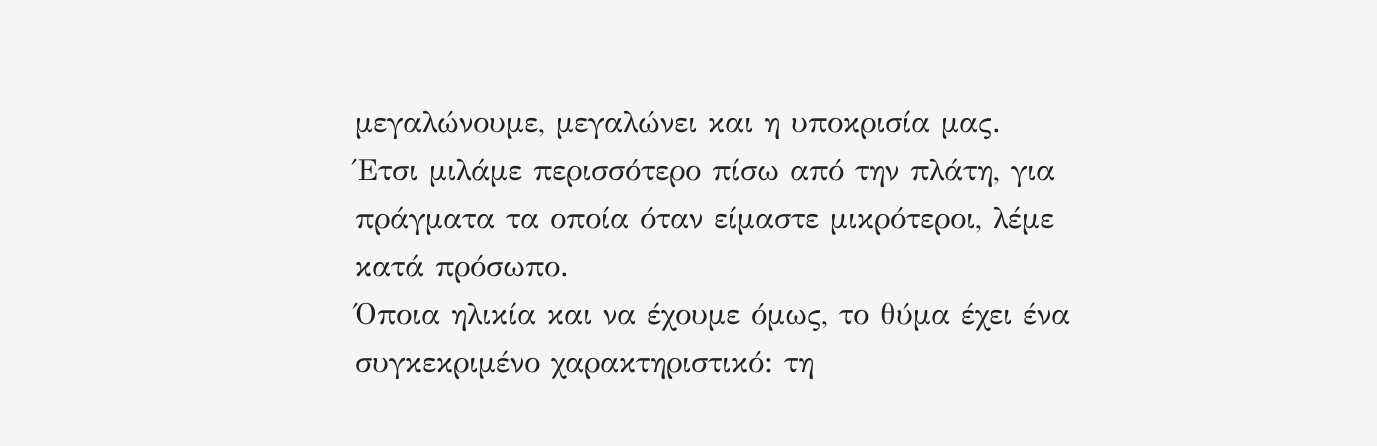μεγαλώνουμε, μεγαλώνει και η υποκρισία μας. Έτσι μιλάμε περισσότερο πίσω από την πλάτη, για πράγματα τα οποία όταν είμαστε μικρότεροι, λέμε κατά πρόσωπο.
Όποια ηλικία και να έχουμε όμως, το θύμα έχει ένα συγκεκριμένο χαρακτηριστικό: τη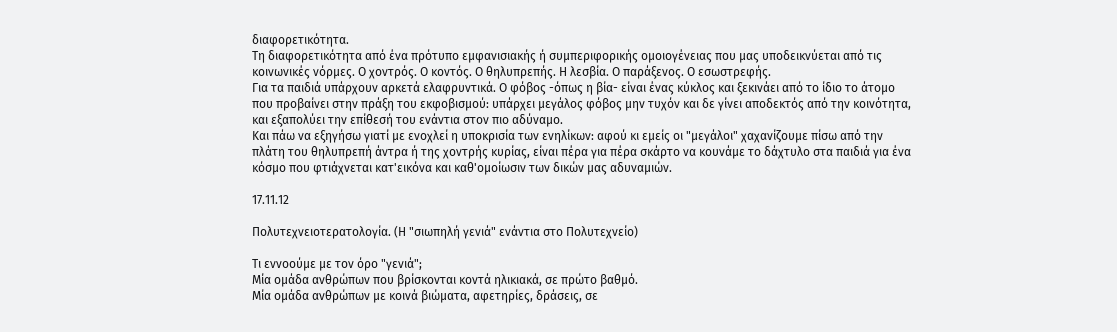διαφορετικότητα.
Τη διαφορετικότητα από ένα πρότυπο εμφανισιακής ή συμπεριφορικής ομοιογένειας που μας υποδεικνύεται από τις κοινωνικές νόρμες. Ο χοντρός. Ο κοντός. Ο θηλυπρεπής. Η λεσβία. Ο παράξενος. Ο εσωστρεφής.
Για τα παιδιά υπάρχουν αρκετά ελαφρυντικά. Ο φόβος -όπως η βία- είναι ένας κύκλος και ξεκινάει από το ίδιο το άτομο που προβαίνει στην πράξη του εκφοβισμού: υπάρχει μεγάλος φόβος μην τυχόν και δε γίνει αποδεκτός από την κοινότητα, και εξαπολύει την επίθεσή του ενάντια στον πιο αδύναμο.
Και πάω να εξηγήσω γιατί με ενοχλεί η υποκρισία των ενηλίκων: αφού κι εμείς οι "μεγάλοι" χαχανίζουμε πίσω από την πλάτη του θηλυπρεπή άντρα ή της χοντρής κυρίας, είναι πέρα για πέρα σκάρτο να κουνάμε το δάχτυλο στα παιδιά για ένα κόσμο που φτιάχνεται κατ'εικόνα και καθ'ομοίωσιν των δικών μας αδυναμιών.

17.11.12

Πολυτεχνειοτερατολογία. (Η "σιωπηλή γενιά" ενάντια στο Πολυτεχνείο)

Τι εννοούμε με τον όρο "γενιά";
Μία ομάδα ανθρώπων που βρίσκονται κοντά ηλικιακά, σε πρώτο βαθμό.
Μία ομάδα ανθρώπων με κοινά βιώματα, αφετηρίες, δράσεις, σε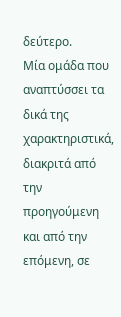δεύτερο.
Μία ομάδα που αναπτύσσει τα δικά της χαρακτηριστικά, διακριτά από την προηγούμενη και από την επόμενη, σε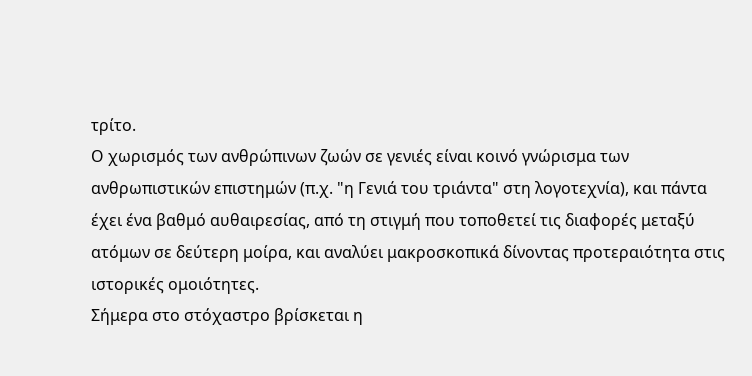τρίτο.
Ο χωρισμός των ανθρώπινων ζωών σε γενιές είναι κοινό γνώρισμα των ανθρωπιστικών επιστημών (π.χ. "η Γενιά του τριάντα" στη λογοτεχνία), και πάντα έχει ένα βαθμό αυθαιρεσίας, από τη στιγμή που τοποθετεί τις διαφορές μεταξύ ατόμων σε δεύτερη μοίρα, και αναλύει μακροσκοπικά δίνοντας προτεραιότητα στις ιστορικές ομοιότητες.
Σήμερα στο στόχαστρο βρίσκεται η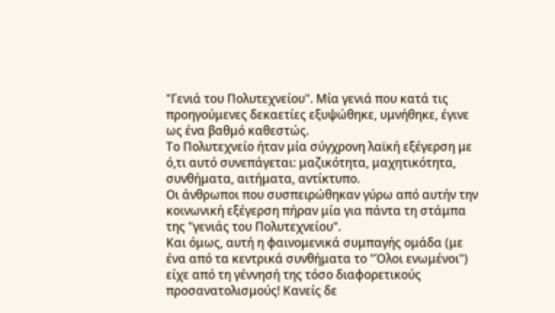"Γενιά του Πολυτεχνείου". Μία γενιά που κατά τις προηγούμενες δεκαετίες εξυψώθηκε, υμνήθηκε, έγινε ως ένα βαθμό καθεστώς.
Το Πολυτεχνείο ήταν μία σύγχρονη λαϊκή εξέγερση με ό,τι αυτό συνεπάγεται: μαζικότητα, μαχητικότητα, συνθήματα, αιτήματα, αντίκτυπο.
Οι άνθρωποι που συσπειρώθηκαν γύρω από αυτήν την κοινωνική εξέγερση πήραν μία για πάντα τη στάμπα της "γενιάς του Πολυτεχνείου".
Και όμως, αυτή η φαινομενικά συμπαγής ομάδα (με ένα από τα κεντρικά συνθήματα το "Όλοι ενωμένοι") είχε από τη γέννησή της τόσο διαφορετικούς προσανατολισμούς! Κανείς δε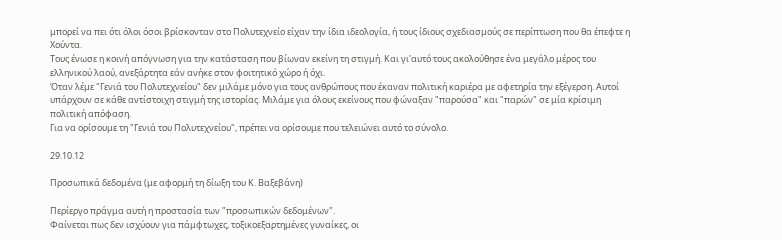μπορεί να πει ότι όλοι όσοι βρίσκονταν στο Πολυτεχνείο είχαν την ίδια ιδεολογία, ή τους ίδιους σχεδιασμούς σε περίπτωση που θα έπεφτε η Χούντα.
Τους ένωσε η κοινή απόγνωση για την κατάσταση που βίωναν εκείνη τη στιγμή. Και γι'αυτό τους ακολούθησε ένα μεγάλο μέρος του ελληνικού λαού, ανεξάρτητα εάν ανήκε στον φοιτητικό χώρο ή όχι.
Όταν λέμε "Γενιά του Πολυτεχνείου" δεν μιλάμε μόνο για τους ανθρώπους που έκαναν πολιτική καριέρα με αφετηρία την εξέγερση. Αυτοί υπάρχουν σε κάθε αντίστοιχη στιγμή της ιστορίας. Μιλάμε για όλους εκείνους που φώναξαν "παρούσα" και "παρών" σε μία κρίσιμη πολιτική απόφαση.
Για να ορίσουμε τη "Γενιά του Πολυτεχνείου", πρέπει να ορίσουμε που τελειώνει αυτό το σύνολο.

29.10.12

Προσωπικά δεδομένα (με αφορμή τη δίωξη του Κ. Βαξεβάνη)

Περίεργο πράγμα αυτή η προστασία των "προσωπικών δεδομένων".
Φαίνεται πως δεν ισχύουν για πάμφτωχες, τοξικοεξαρτημένες γυναίκες, οι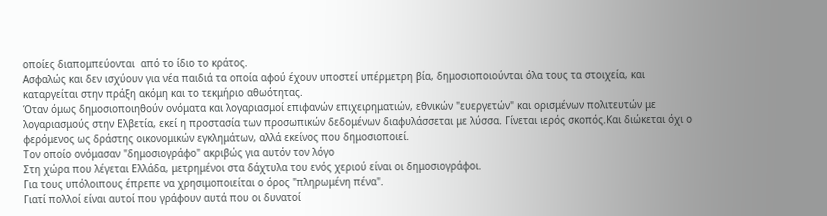οποίες διαπομπεύονται  από το ίδιο το κράτος.
Ασφαλώς και δεν ισχύουν για νέα παιδιά τα οποία αφού έχουν υποστεί υπέρμετρη βία, δημοσιοποιούνται όλα τους τα στοιχεία, και καταργείται στην πράξη ακόμη και το τεκμήριο αθωότητας.
Όταν όμως δημοσιοποιηθούν ονόματα και λογαριασμοί επιφανών επιχειρηματιών, εθνικών "ευεργετών" και ορισμένων πολιτευτών με λογαριασμούς στην Ελβετία, εκεί η προστασία των προσωπικών δεδομένων διαφυλάσσεται με λύσσα. Γίνεται ιερός σκοπός.Και διώκεται όχι ο φερόμενος ως δράστης οικονομικών εγκλημάτων, αλλά εκείνος που δημοσιοποιεί.
Τον οποίο ονόμασαν "δημοσιογράφο" ακριβώς για αυτόν τον λόγο
Στη χώρα που λέγεται Ελλάδα, μετρημένοι στα δάχτυλα του ενός χεριού είναι οι δημοσιογράφοι.
Για τους υπόλοιπους έπρεπε να χρησιμοποιείται ο όρος "πληρωμένη πένα".
Γιατί πολλοί είναι αυτοί που γράφουν αυτά που οι δυνατοί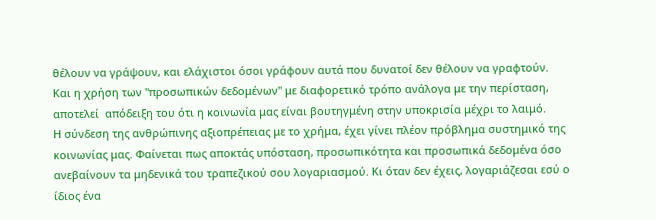θέλουν να γράψουν, και ελάχιστοι όσοι γράφουν αυτά που δυνατοί δεν θέλουν να γραφτούν.
Και η χρήση των "προσωπικών δεδομένων" με διαφορετικό τρόπο ανάλογα με την περίσταση, αποτελεί  απόδειξη του ότι η κοινωνία μας είναι βουτηγμένη στην υποκρισία μέχρι το λαιμό.
Η σύνδεση της ανθρώπινης αξιοπρέπειας με το χρήμα, έχει γίνει πλέον πρόβλημα συστημικό της κοινωνίας μας. Φαίνεται πως αποκτάς υπόσταση, προσωπικότητα και προσωπικά δεδομένα όσο ανεβαίνουν τα μηδενικά του τραπεζικού σου λογαριασμού. Κι όταν δεν έχεις, λογαριάζεσαι εσύ ο ίδιος ένα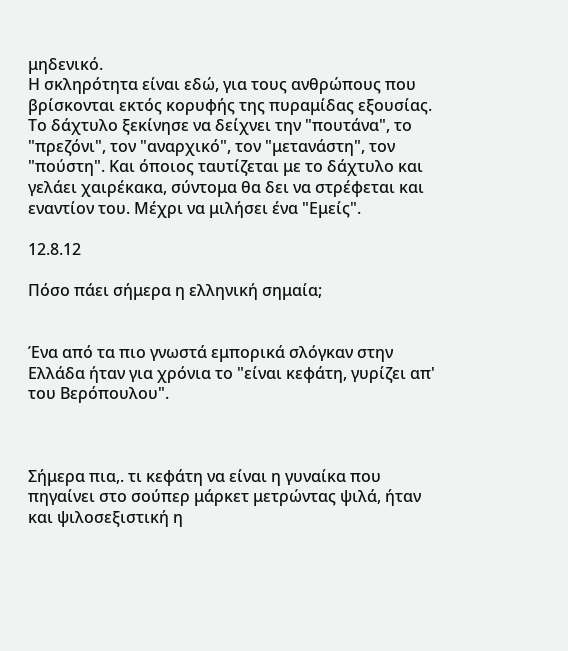μηδενικό.
Η σκληρότητα είναι εδώ, για τους ανθρώπους που βρίσκονται εκτός κορυφής της πυραμίδας εξουσίας. Το δάχτυλο ξεκίνησε να δείχνει την "πουτάνα", το "πρεζόνι", τον "αναρχικό", τον "μετανάστη", τον "πούστη". Και όποιος ταυτίζεται με το δάχτυλο και γελάει χαιρέκακα, σύντομα θα δει να στρέφεται και εναντίον του. Μέχρι να μιλήσει ένα "Εμείς".

12.8.12

Πόσο πάει σήμερα η ελληνική σημαία;


Ένα από τα πιο γνωστά εμπορικά σλόγκαν στην Ελλάδα ήταν για χρόνια το "είναι κεφάτη, γυρίζει απ' του Βερόπουλου".



Σήμερα πια,. τι κεφάτη να είναι η γυναίκα που πηγαίνει στο σούπερ μάρκετ μετρώντας ψιλά, ήταν και ψιλοσεξιστική η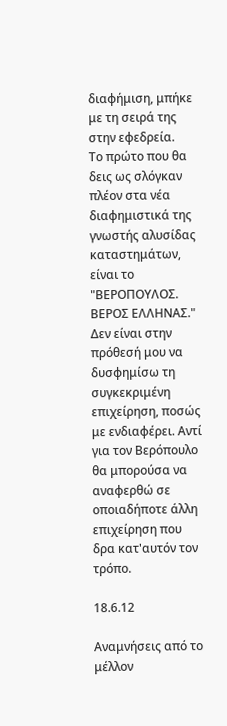διαφήμιση, μπήκε με τη σειρά της στην εφεδρεία.
Το πρώτο που θα δεις ως σλόγκαν πλέον στα νέα διαφημιστικά της γνωστής αλυσίδας καταστημάτων, είναι το "ΒΕΡΟΠΟΥΛΟΣ. ΒΕΡΟΣ ΕΛΛΗΝΑΣ."
Δεν είναι στην πρόθεσή μου να δυσφημίσω τη συγκεκριμένη επιχείρηση, ποσώς με ενδιαφέρει. Αντί για τον Βερόπουλο θα μπορούσα να αναφερθώ σε οποιαδήποτε άλλη επιχείρηση που δρα κατ'αυτόν τον τρόπο.

18.6.12

Αναμνήσεις από το μέλλον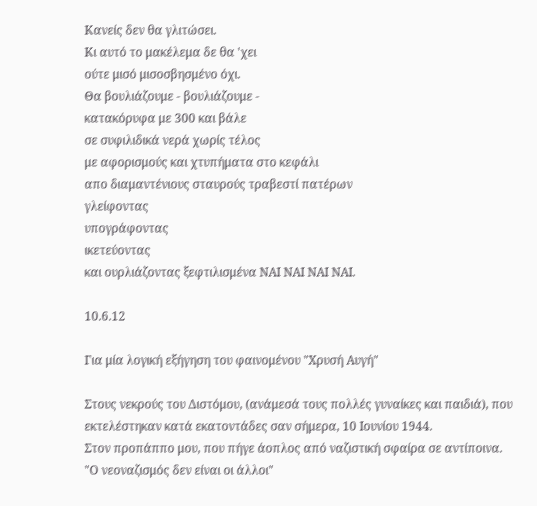Κανείς δεν θα γλιτώσει.
Κι αυτό το μακέλεμα δε θα 'χει
ούτε μισό μισοσβησμένο όχι.
Θα βουλιάζουμε - βουλιάζουμε -
κατακόρυφα με 300 και βάλε
σε συφιλιδικά νερά χωρίς τέλος
με αφορισμούς και χτυπήματα στο κεφάλι
απο διαμαντένιους σταυρούς τραβεστί πατέρων
γλείφοντας
υπογράφοντας
ικετεύοντας
και ουρλιάζοντας ξεφτιλισμένα ΝΑΙ ΝΑΙ ΝΑΙ ΝΑΙ.

10.6.12

Για μία λογική εξήγηση του φαινομένου "Χρυσή Αυγή"

Στους νεκρούς του Διστόμου, (ανάμεσά τους πολλές γυναίκες και παιδιά), που εκτελέστηκαν κατά εκατοντάδες σαν σήμερα, 10 Ιουνίου 1944.
Στον προπάππο μου, που πήγε άοπλος από ναζιστική σφαίρα σε αντίποινα.
"Ο νεοναζισμός δεν είναι οι άλλοι"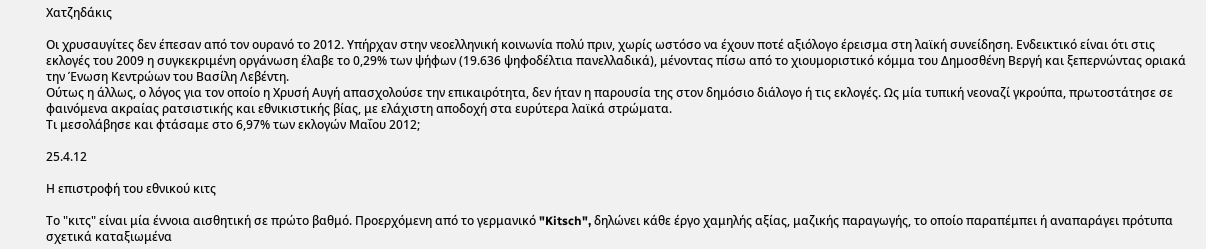Χατζηδάκις

Οι χρυσαυγίτες δεν έπεσαν από τον ουρανό το 2012. Υπήρχαν στην νεοελληνική κοινωνία πολύ πριν, χωρίς ωστόσο να έχουν ποτέ αξιόλογο έρεισμα στη λαϊκή συνείδηση. Ενδεικτικό είναι ότι στις εκλογές του 2009 η συγκεκριμένη οργάνωση έλαβε το 0,29% των ψήφων (19.636 ψηφοδέλτια πανελλαδικά), μένοντας πίσω από το χιουμοριστικό κόμμα του Δημοσθένη Βεργή και ξεπερνώντας οριακά την Ένωση Κεντρώων του Βασίλη Λεβέντη.
Ούτως η άλλως, ο λόγος για τον οποίο η Χρυσή Αυγή απασχολούσε την επικαιρότητα, δεν ήταν η παρουσία της στον δημόσιο διάλογο ή τις εκλογές. Ως μία τυπική νεοναζί γκρούπα, πρωτοστάτησε σε φαινόμενα ακραίας ρατσιστικής και εθνικιστικής βίας, με ελάχιστη αποδοχή στα ευρύτερα λαϊκά στρώματα.
Τι μεσολάβησε και φτάσαμε στο 6,97% των εκλογών Μαΐου 2012;

25.4.12

Η επιστροφή του εθνικού κιτς

Το "κιτς" είναι μία έννοια αισθητική σε πρώτο βαθμό. Προερχόμενη από το γερμανικό "Kitsch", δηλώνει κάθε έργο χαμηλής αξίας, μαζικής παραγωγής, το οποίο παραπέμπει ή αναπαράγει πρότυπα σχετικά καταξιωμένα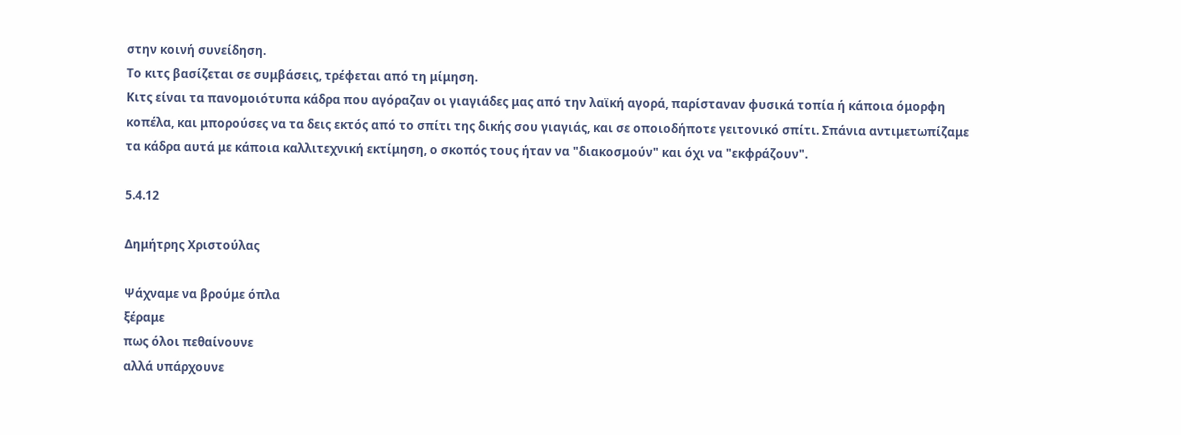στην κοινή συνείδηση.
Το κιτς βασίζεται σε συμβάσεις, τρέφεται από τη μίμηση.
Κιτς είναι τα πανομοιότυπα κάδρα που αγόραζαν οι γιαγιάδες μας από την λαϊκή αγορά, παρίσταναν φυσικά τοπία ή κάποια όμορφη κοπέλα, και μπορούσες να τα δεις εκτός από το σπίτι της δικής σου γιαγιάς, και σε οποιοδήποτε γειτονικό σπίτι. Σπάνια αντιμετωπίζαμε τα κάδρα αυτά με κάποια καλλιτεχνική εκτίμηση, ο σκοπός τους ήταν να "διακοσμούν" και όχι να "εκφράζουν".

5.4.12

Δημήτρης Χριστούλας

Ψάχναμε να βρούμε όπλα
ξέραμε
πως όλοι πεθαίνουνε
αλλά υπάρχουνε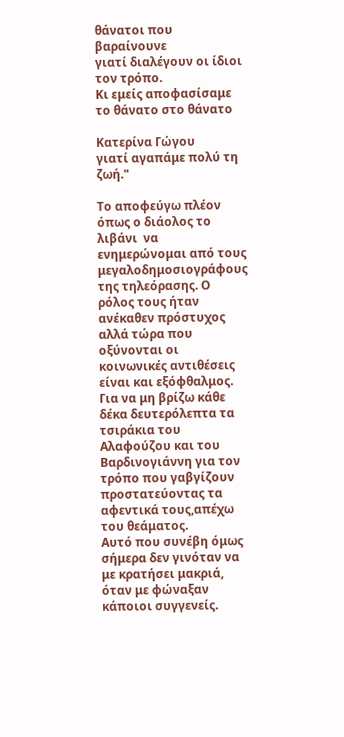θάνατοι που βαραίνουνε
γιατί διαλέγουν οι ίδιοι τον τρόπο.
Κι εμείς αποφασίσαμε το θάνατο στο θάνατο

Κατερίνα Γώγου
γιατί αγαπάμε πολύ τη ζωή."

Το αποφεύγω πλέον όπως ο διάολος το λιβάνι  να ενημερώνομαι από τους μεγαλοδημοσιογράφους της τηλεόρασης. Ο ρόλος τους ήταν ανέκαθεν πρόστυχος αλλά τώρα που οξύνονται οι κοινωνικές αντιθέσεις είναι και εξόφθαλμος. Για να μη βρίζω κάθε δέκα δευτερόλεπτα τα τσιράκια του Αλαφούζου και του Βαρδινογιάννη για τον τρόπο που γαβγίζουν προστατεύοντας τα αφεντικά τους,απέχω του θεάματος.
Αυτό που συνέβη όμως σήμερα δεν γινόταν να με κρατήσει μακριά, όταν με φώναξαν κάποιοι συγγενείς.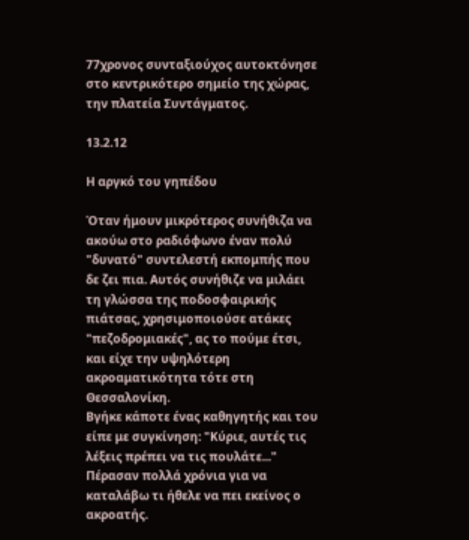77χρονος συνταξιούχος αυτοκτόνησε στο κεντρικότερο σημείο της χώρας, την πλατεία Συντάγματος.

13.2.12

Η αργκό του γηπέδου

Όταν ήμουν μικρότερος συνήθιζα να ακούω στο ραδιόφωνο έναν πολύ "δυνατό" συντελεστή εκπομπής που δε ζει πια. Αυτός συνήθιζε να μιλάει τη γλώσσα της ποδοσφαιρικής πιάτσας, χρησιμοποιούσε ατάκες "πεζοδρομιακές", ας το πούμε έτσι, και είχε την υψηλότερη ακροαματικότητα τότε στη Θεσσαλονίκη.
Βγήκε κάποτε ένας καθηγητής και του είπε με συγκίνηση: "Κύριε, αυτές τις λέξεις πρέπει να τις πουλάτε..."
Πέρασαν πολλά χρόνια για να καταλάβω τι ήθελε να πει εκείνος ο ακροατής.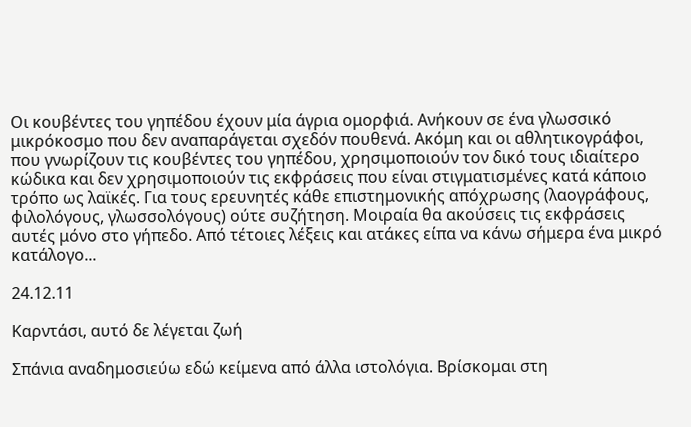Οι κουβέντες του γηπέδου έχουν μία άγρια ομορφιά. Ανήκουν σε ένα γλωσσικό μικρόκοσμο που δεν αναπαράγεται σχεδόν πουθενά. Ακόμη και οι αθλητικογράφοι, που γνωρίζουν τις κουβέντες του γηπέδου, χρησιμοποιούν τον δικό τους ιδιαίτερο κώδικα και δεν χρησιμοποιούν τις εκφράσεις που είναι στιγματισμένες κατά κάποιο τρόπο ως λαϊκές. Για τους ερευνητές κάθε επιστημονικής απόχρωσης (λαογράφους, φιλολόγους, γλωσσολόγους) ούτε συζήτηση. Μοιραία θα ακούσεις τις εκφράσεις αυτές μόνο στο γήπεδο. Από τέτοιες λέξεις και ατάκες είπα να κάνω σήμερα ένα μικρό κατάλογο...

24.12.11

Καρντάσι, αυτό δε λέγεται ζωή

Σπάνια αναδημοσιεύω εδώ κείμενα από άλλα ιστολόγια. Βρίσκομαι στη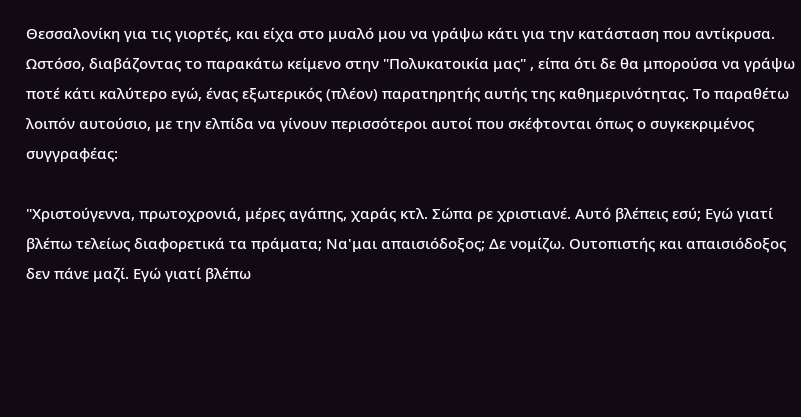Θεσσαλονίκη για τις γιορτές, και είχα στο μυαλό μου να γράψω κάτι για την κατάσταση που αντίκρυσα. Ωστόσο, διαβάζοντας το παρακάτω κείμενο στην "Πολυκατοικία μας" , είπα ότι δε θα μπορούσα να γράψω ποτέ κάτι καλύτερο εγώ, ένας εξωτερικός (πλέον) παρατηρητής αυτής της καθημερινότητας. Το παραθέτω λοιπόν αυτούσιο, με την ελπίδα να γίνουν περισσότεροι αυτοί που σκέφτονται όπως ο συγκεκριμένος συγγραφέας:

"Χριστούγεννα, πρωτοχρονιά, μέρες αγάπης, χαράς κτλ. Σώπα ρε χριστιανέ. Αυτό βλέπεις εσύ; Εγώ γιατί βλέπω τελείως διαφορετικά τα πράματα; Να'μαι απαισιόδοξος; Δε νομίζω. Ουτοπιστής και απαισιόδοξος δεν πάνε μαζί. Εγώ γιατί βλέπω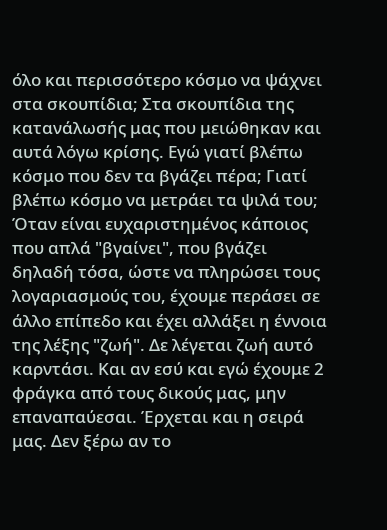όλο και περισσότερο κόσμο να ψάχνει στα σκουπίδια; Στα σκουπίδια της κατανάλωσής μας που μειώθηκαν και αυτά λόγω κρίσης. Εγώ γιατί βλέπω κόσμο που δεν τα βγάζει πέρα; Γιατί βλέπω κόσμο να μετράει τα ψιλά του; Όταν είναι ευχαριστημένος κάποιος που απλά "βγαίνει", που βγάζει δηλαδή τόσα, ώστε να πληρώσει τους λογαριασμούς του, έχουμε περάσει σε άλλο επίπεδο και έχει αλλάξει η έννοια της λέξης "ζωή". Δε λέγεται ζωή αυτό καρντάσι. Και αν εσύ και εγώ έχουμε 2 φράγκα από τους δικούς μας, μην επαναπαύεσαι. Έρχεται και η σειρά μας. Δεν ξέρω αν το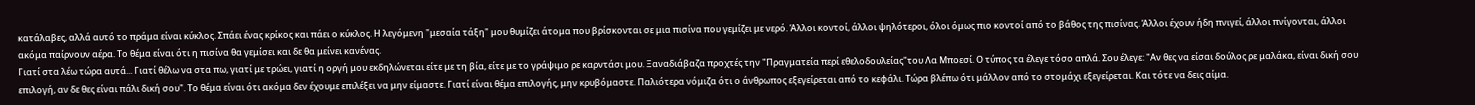κατάλαβες, αλλά αυτό το πράμα είναι κύκλος. Σπάει ένας κρίκος και πάει ο κύκλος. Η λεγόμενη "μεσαία τάξη" μου θυμίζει άτομα που βρίσκονται σε μια πισίνα που γεμίζει με νερό. Άλλοι κοντοί, άλλοι ψηλότεροι, όλοι όμως πιο κοντοί από το βάθος της πισίνας. Άλλοι έχουν ήδη πνιγεί, άλλοι πνίγονται, άλλοι ακόμα παίρνουν αέρα. Το θέμα είναι ότι η πισίνα θα γεμίσει και δε θα μείνει κανένας.
Γιατί στα λέω τώρα αυτά... Γιατί θέλω να στα πω, γιατί με τρώει, γιατί η οργή μου εκδηλώνεται είτε με τη βία, είτε με το γράψιμο ρε καρντάσι μου. Ξαναδιάβαζα προχτές την "Πραγματεία περί εθελοδουλείας"του Λα Μποεσί. Ο τύπος τα έλεγε τόσο απλά. Σου έλεγε: "Αν θες να είσαι δούλος ρε μαλάκα, είναι δική σου επιλογή, αν δε θες είναι πάλι δική σου". Το θέμα είναι ότι ακόμα δεν έχουμε επιλέξει να μην είμαστε. Γιατί είναι θέμα επιλογής, μην κρυβόμαστε. Παλιότερα νόμιζα ότι ο άνθρωπος εξεγείρεται από το κεφάλι. Τώρα βλέπω ότι μάλλον από το στομάχι εξεγείρεται. Και τότε να δεις αίμα.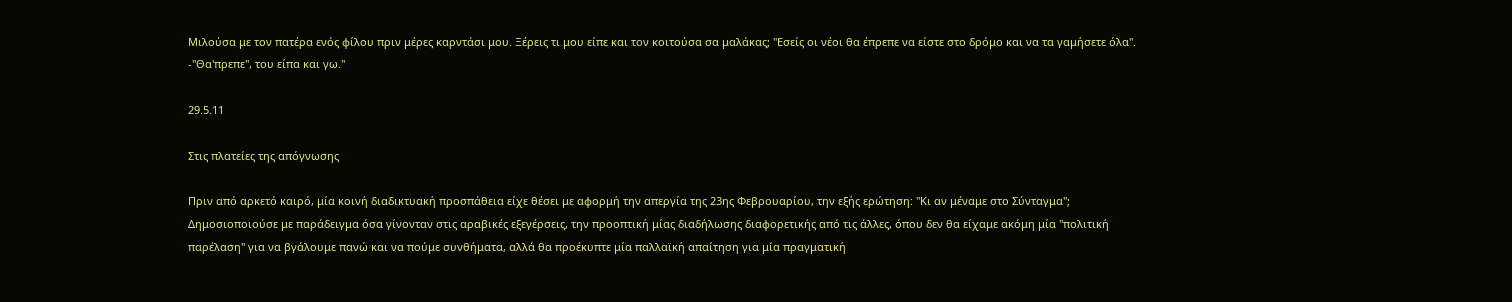Μιλούσα με τον πατέρα ενός φίλου πριν μέρες καρντάσι μου. Ξέρεις τι μου είπε και τον κοιτούσα σα μαλάκας; "Εσείς οι νέοι θα έπρεπε να είστε στο δρόμο και να τα γαμήσετε όλα".
-"Θα'πρεπε", του είπα και γω."

29.5.11

Στις πλατείες της απόγνωσης

Πριν από αρκετό καιρό, μία κοινή διαδικτυακή προσπάθεια είχε θέσει με αφορμή την απεργία της 23ης Φεβρουαρίου, την εξής ερώτηση: "Κι αν μέναμε στο Σύνταγμα";
Δημοσιοποιούσε με παράδειγμα όσα γίνονταν στις αραβικές εξεγέρσεις, την προοπτική μίας διαδήλωσης διαφορετικής από τις άλλες, όπου δεν θα είχαμε ακόμη μία "πολιτική παρέλαση" για να βγάλουμε πανώ και να πούμε συνθήματα, αλλά θα προέκυπτε μία παλλαϊκή απαίτηση για μία πραγματική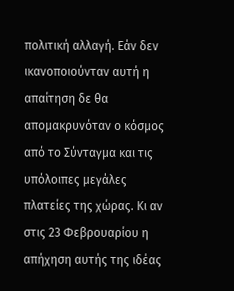πολιτική αλλαγή. Εάν δεν ικανοποιούνταν αυτή η απαίτηση δε θα απομακρυνόταν ο κόσμος από το Σύνταγμα και τις υπόλοιπες μεγάλες πλατείες της χώρας. Κι αν στις 23 Φεβρουαρίου η απήχηση αυτής της ιδέας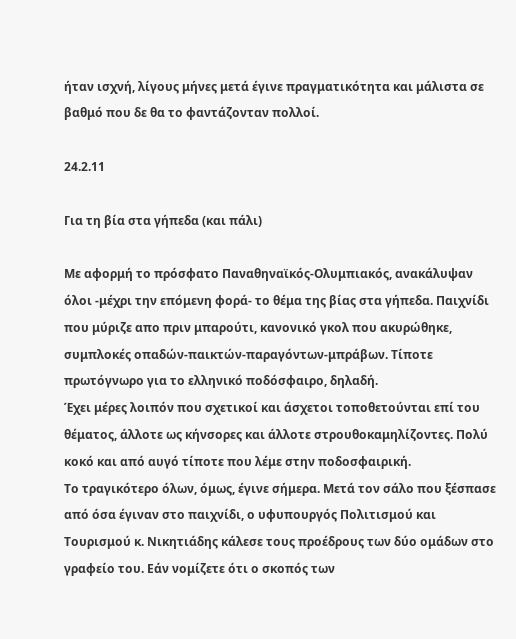ήταν ισχνή, λίγους μήνες μετά έγινε πραγματικότητα και μάλιστα σε βαθμό που δε θα το φαντάζονταν πολλοί.

24.2.11

Για τη βία στα γήπεδα (και πάλι)

Με αφορμή το πρόσφατο Παναθηναϊκός-Ολυμπιακός, ανακάλυψαν όλοι -μέχρι την επόμενη φορά- το θέμα της βίας στα γήπεδα. Παιχνίδι που μύριζε απο πριν μπαρούτι, κανονικό γκολ που ακυρώθηκε, συμπλοκές οπαδών-παικτών-παραγόντων-μπράβων. Τίποτε πρωτόγνωρο για το ελληνικό ποδόσφαιρο, δηλαδή.
Έχει μέρες λοιπόν που σχετικοί και άσχετοι τοποθετούνται επί του θέματος, άλλοτε ως κήνσορες και άλλοτε στρουθοκαμηλίζοντες. Πολύ κοκό και από αυγό τίποτε που λέμε στην ποδοσφαιρική.
Το τραγικότερο όλων, όμως, έγινε σήμερα. Μετά τον σάλο που ξέσπασε από όσα έγιναν στο παιχνίδι, ο υφυπουργός Πολιτισμού και Τουρισμού κ. Νικητιάδης κάλεσε τους προέδρους των δύο ομάδων στο γραφείο του. Εάν νομίζετε ότι ο σκοπός των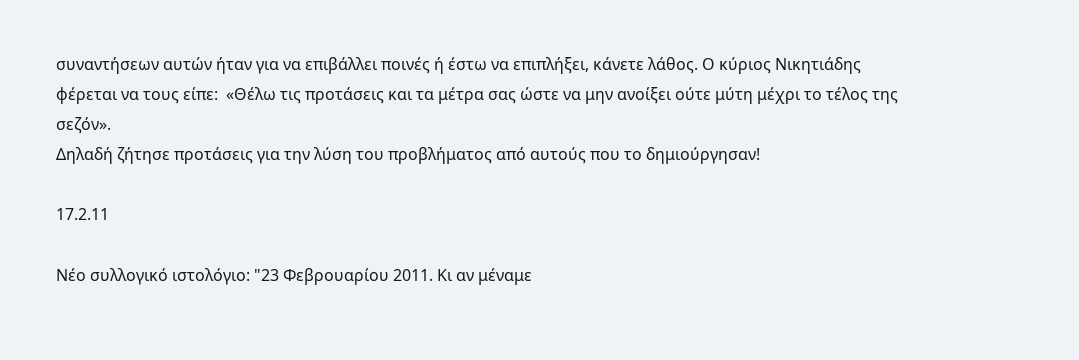συναντήσεων αυτών ήταν για να επιβάλλει ποινές ή έστω να επιπλήξει, κάνετε λάθος. Ο κύριος Νικητιάδης φέρεται να τους είπε:  «Θέλω τις προτάσεις και τα μέτρα σας ώστε να μην ανοίξει ούτε μύτη μέχρι το τέλος της σεζόν».
Δηλαδή ζήτησε προτάσεις για την λύση του προβλήματος από αυτούς που το δημιούργησαν!

17.2.11

Νέο συλλογικό ιστολόγιο: "23 Φεβρουαρίου 2011. Κι αν μέναμε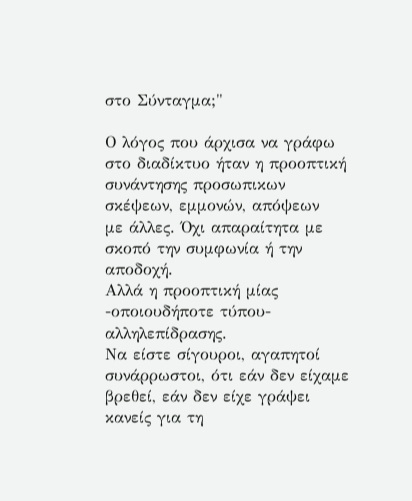στο Σύνταγμα;"

Ο λόγος που άρχισα να γράφω στο διαδίκτυο ήταν η προοπτική συνάντησης προσωπικων σκέψεων, εμμονών, απόψεων
με άλλες. Όχι απαραίτητα με σκοπό την συμφωνία ή την αποδοχή.
Αλλά η προοπτική μίας -οποιουδήποτε τύπου- αλληλεπίδρασης.
Να είστε σίγουροι, αγαπητοί συνάρρωστοι, ότι εάν δεν είχαμε βρεθεί, εάν δεν είχε γράψει κανείς για τη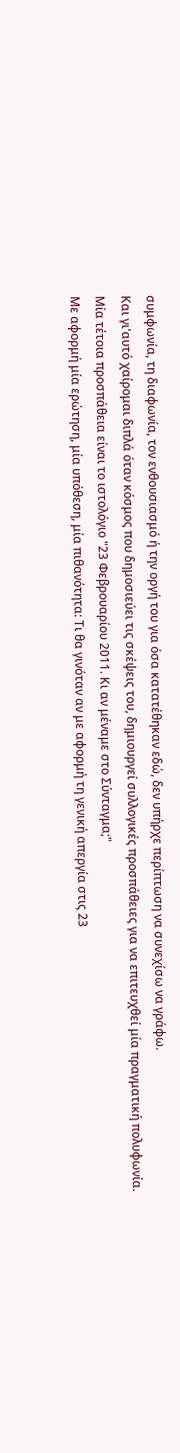συμφωνία, τη διαφωνία, τον ενθουσιασμό ή την οργή του για όσα κατατέθηκαν εδώ, δεν υπήρχε περίπτωση να συνεχίσω να γράφω.
Και γι'αυτό χαίρομαι διπλά όταν κόσμος που δημοσιεύει τις σκέψεις του, δημιουργεί συλλογικές προσπάθειες για να επιτευχθεί μία πραγματική πολυφωνία.
Μία τέτοια προσπάθεια είναι το ιστολόγιο "23 Φεβρουαρίου 2011. Κι αν μέναμε στο Σύνταγμα;"
Με αφορμή μία ερώτηση, μία υπόθεση, μία πιθανότητα: Τι θα γινόταν αν με αφορμή τη γενική απεργία στις 23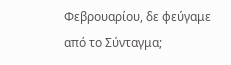Φεβρουαρίου, δε φεύγαμε από το Σύνταγμα;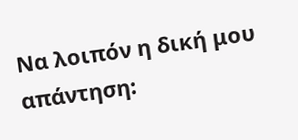Να λοιπόν η δική μου απάντηση: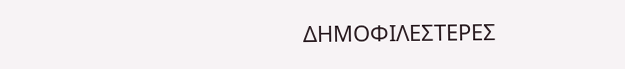ΔΗΜΟΦΙΛΕΣΤΕΡΕΣ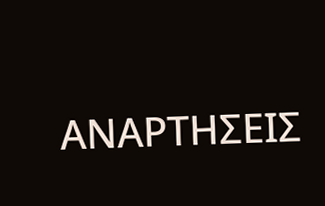ΑΝΑΡΤΗΣΕΙΣ